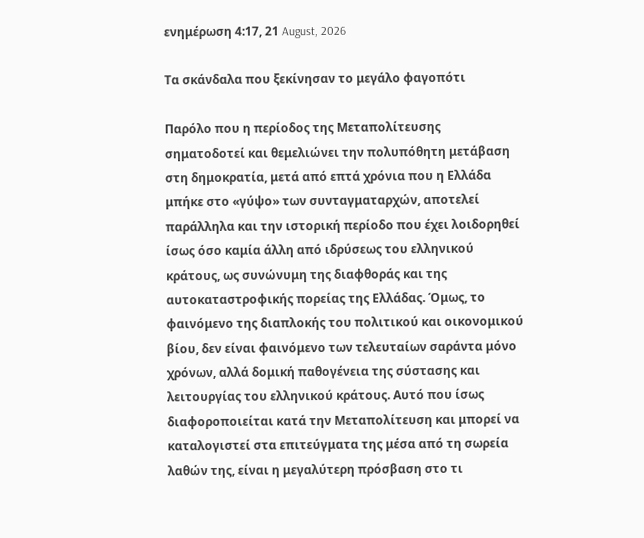ενημέρωση 4:17, 21 August, 2026

Τα σκάνδαλα που ξεκίνησαν το μεγάλο φαγοπότι

Παρόλο που η περίοδος της Μεταπολίτευσης σηματοδοτεί και θεμελιώνει την πολυπόθητη μετάβαση στη δημοκρατία, μετά από επτά χρόνια που η Ελλάδα μπήκε στο «γύψο» των συνταγματαρχών, αποτελεί παράλληλα και την ιστορική περίοδο που έχει λοιδορηθεί ίσως όσο καμία άλλη από ιδρύσεως του ελληνικού κράτους, ως συνώνυμη της διαφθοράς και της αυτοκαταστροφικής πορείας της Ελλάδας. Όμως, το φαινόμενο της διαπλοκής του πολιτικού και οικονομικού βίου, δεν είναι φαινόμενο των τελευταίων σαράντα μόνο χρόνων, αλλά δομική παθογένεια της σύστασης και λειτουργίας του ελληνικού κράτους. Αυτό που ίσως διαφοροποιείται κατά την Μεταπολίτευση και μπορεί να καταλογιστεί στα επιτεύγματα της μέσα από τη σωρεία λαθών της, είναι η μεγαλύτερη πρόσβαση στο τι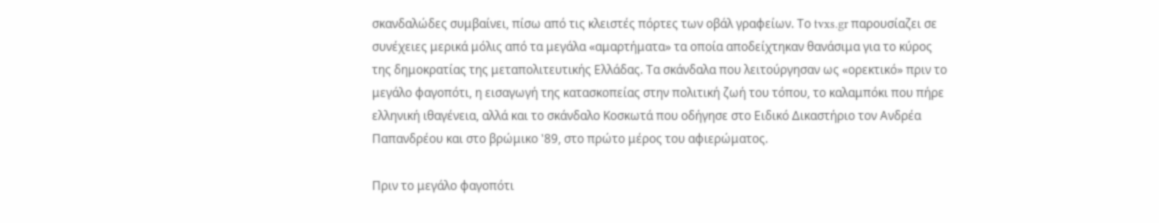σκανδαλώδες συμβαίνει, πίσω από τις κλειστές πόρτες των οβάλ γραφείων. Το tvxs.gr παρουσίαζει σε συνέχειες μερικά μόλις από τα μεγάλα «αμαρτήματα» τα οποία αποδείχτηκαν θανάσιμα για το κύρος της δημοκρατίας της μεταπολιτευτικής Ελλάδας. Τα σκάνδαλα που λειτούργησαν ως «ορεκτικό» πριν το μεγάλο φαγοπότι, η εισαγωγή της κατασκοπείας στην πολιτική ζωή του τόπου, το καλαμπόκι που πήρε ελληνική ιθαγένεια, αλλά και το σκάνδαλο Κοσκωτά που οδήγησε στο Ειδικό Δικαστήριο τον Ανδρέα Παπανδρέου και στο βρώμικο '89, στο πρώτο μέρος του αφιερώματος.

Πριν το μεγάλο φαγοπότι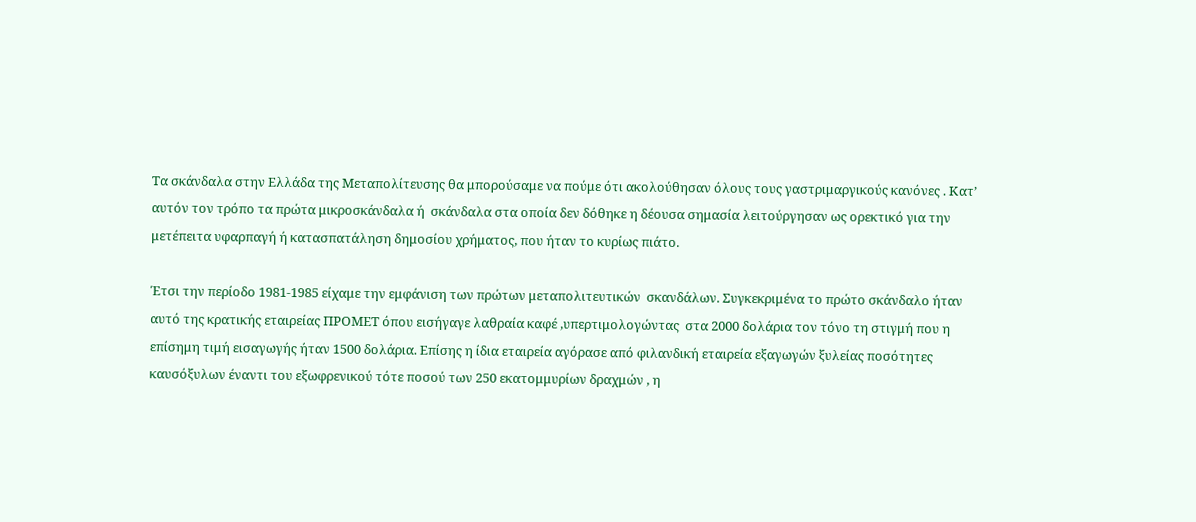Τα σκάνδαλα στην Ελλάδα της Μεταπολίτευσης θα μπορούσαμε να πούμε ότι ακολούθησαν όλους τους γαστριμαργικούς κανόνες . Κατ’ αυτόν τον τρόπο τα πρώτα μικροσκάνδαλα ή  σκάνδαλα στα οποία δεν δόθηκε η δέουσα σημασία λειτούργησαν ως ορεκτικό για την μετέπειτα υφαρπαγή ή κατασπατάληση δημοσίου χρήματος, που ήταν το κυρίως πιάτο.

Έτσι την περίοδο 1981-1985 είχαμε την εμφάνιση των πρώτων μεταπολιτευτικών  σκανδάλων. Συγκεκριμένα το πρώτο σκάνδαλο ήταν αυτό της κρατικής εταιρείας ΠΡΟΜΕΤ όπου εισήγαγε λαθραία καφέ ,υπερτιμολογώντας  στα 2000 δολάρια τον τόνο τη στιγμή που η επίσημη τιμή εισαγωγής ήταν 1500 δολάρια. Επίσης η ίδια εταιρεία αγόρασε από φιλανδική εταιρεία εξαγωγών ξυλείας ποσότητες καυσόξυλων έναντι του εξωφρενικού τότε ποσού των 250 εκατομμυρίων δραχμών , η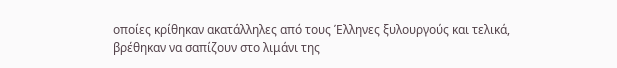οποίες κρίθηκαν ακατάλληλες από τους Έλληνες ξυλουργούς και τελικά, βρέθηκαν να σαπίζουν στο λιμάνι της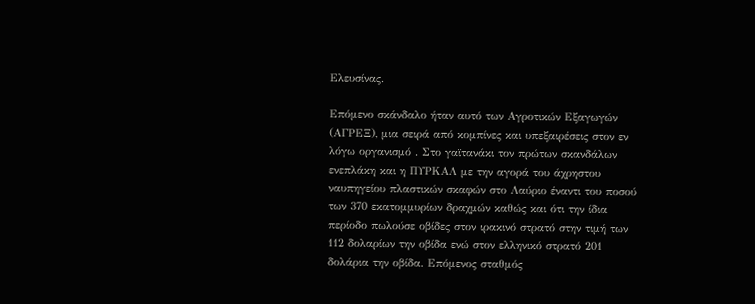Ελευσίνας.

Επόμενο σκάνδαλο ήταν αυτό των Αγροτικών Εξαγωγών (ΑΓΡΕΞ), μια σειρά από κομπίνες και υπεξαιρέσεις στον εν λόγω οργανισμό . Στο γαϊτανάκι τον πρώτων σκανδάλων ενεπλάκη και η ΠΥΡΚΑΛ με την αγορά του άχρηστου ναυπηγείου πλαστικών σκαφών στο Λαύριο έναντι του ποσού των 370 εκατομμυρίων δραχμών καθώς και ότι την ίδια περίοδο πωλούσε οβίδες στον ιρακινό στρατό στην τιμή των 112 δολαρίων την οβίδα ενώ στον ελληνικό στρατό 201 δολάρια την οβίδα. Επόμενος σταθμός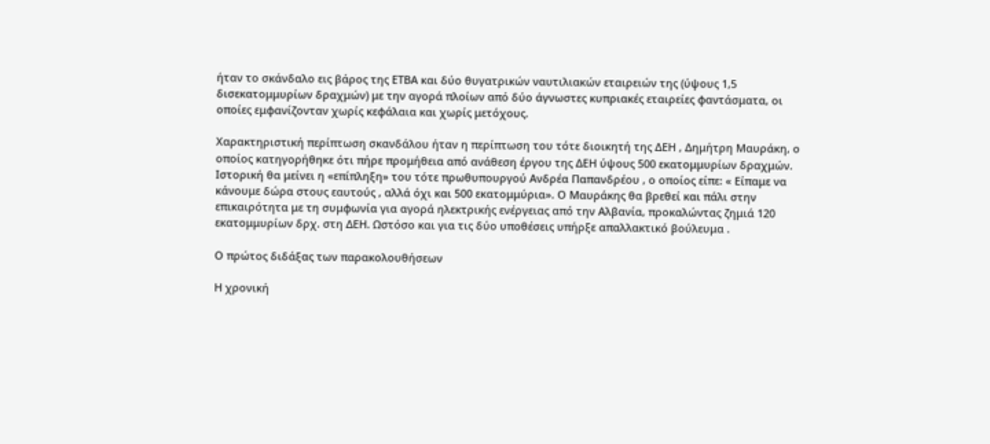ήταν το σκάνδαλο εις βάρος της ΕΤΒΑ και δύο θυγατρικών ναυτιλιακών εταιρειών της (ύψους 1,5 δισεκατομμυρίων δραχμών) με την αγορά πλοίων από δύο άγνωστες κυπριακές εταιρείες φαντάσματα, οι οποίες εμφανίζονταν χωρίς κεφάλαια και χωρίς μετόχους.

Χαρακτηριστική περίπτωση σκανδάλου ήταν η περίπτωση του τότε διοικητή της ΔΕΗ , Δημήτρη Μαυράκη, ο οποίος κατηγορήθηκε ότι πήρε προμήθεια από ανάθεση έργου της ΔΕΗ ύψους 500 εκατομμυρίων δραχμών. Ιστορική θα μείνει η «επίπληξη» του τότε πρωθυπουργού Ανδρέα Παπανδρέου , ο οποίος είπε: « Είπαμε να κάνουμε δώρα στους εαυτούς , αλλά όχι και 500 εκατομμύρια». Ο Μαυράκης θα βρεθεί και πάλι στην επικαιρότητα με τη συμφωνία για αγορά ηλεκτρικής ενέργειας από την Αλβανία, προκαλώντας ζημιά 120 εκατομμυρίων δρχ. στη ΔΕΗ. Ωστόσο και για τις δύο υποθέσεις υπήρξε απαλλακτικό βούλευμα .

Ο πρώτος διδάξας των παρακολουθήσεων

Η χρονική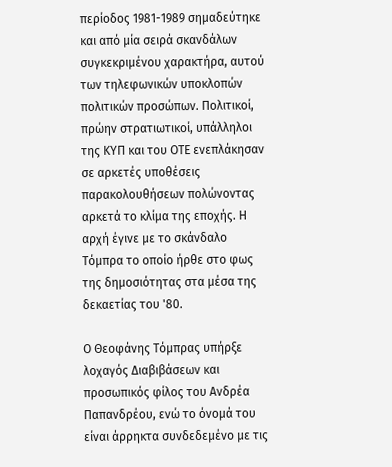περίοδος 1981-1989 σημαδεύτηκε και από μία σειρά σκανδάλων συγκεκριμένου χαρακτήρα, αυτού των τηλεφωνικών υποκλοπών πολιτικών προσώπων. Πολιτικοί, πρώην στρατιωτικοί, υπάλληλοι της ΚΥΠ και του ΟΤΕ ενεπλάκησαν σε αρκετές υποθέσεις παρακολουθήσεων πολώνοντας αρκετά το κλίμα της εποχής. Η αρχή έγινε με το σκάνδαλο Τόμπρα το οποίο ήρθε στο φως της δημοσιότητας στα μέσα της δεκαετίας του '80.

Ο Θεοφάνης Τόμπρας υπήρξε λοχαγός Διαβιβάσεων και προσωπικός φίλος του Ανδρέα Παπανδρέου, ενώ το όνομά του είναι άρρηκτα συνδεδεμένο με τις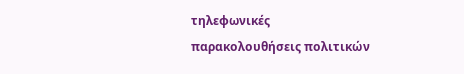τηλεφωνικές παρακολουθήσεις πολιτικών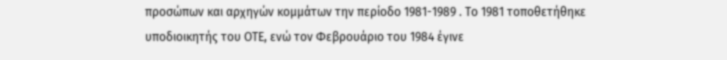προσώπων και αρχηγών κομμάτων την περίοδο 1981-1989 . Το 1981 τοποθετήθηκε υποδιοικητής του ΟΤΕ, ενώ τον Φεβρουάριο του 1984 έγινε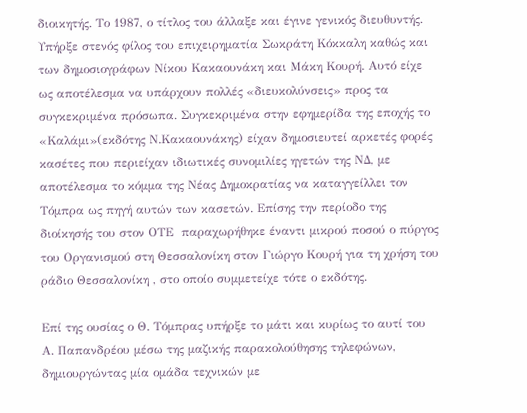διοικητής. Το 1987, ο τίτλος του άλλαξε και έγινε γενικός διευθυντής. Υπήρξε στενός φίλος του επιχειρηματία Σωκράτη Κόκκαλη καθώς και των δημοσιογράφων Νίκου Κακαουνάκη και Μάκη Κουρή. Αυτό είχε ως αποτέλεσμα να υπάρχουν πολλές «διευκολύνσεις» προς τα συγκεκριμένα πρόσωπα. Συγκεκριμένα στην εφημερίδα της εποχής το «Καλάμι»(εκδότης Ν.Κακαουνάκης) είχαν δημοσιευτεί αρκετές φορές κασέτες που περιείχαν ιδιωτικές συνομιλίες ηγετών της ΝΔ, με αποτέλεσμα το κόμμα της Νέας Δημοκρατίας να καταγγείλλει τον Τόμπρα ως πηγή αυτών των κασετών. Επίσης την περίοδο της διοίκησής του στον ΟΤΕ  παραχωρήθηκε έναντι μικρού ποσού ο πύργος του Οργανισμού στη Θεσσαλονίκη στον Γιώργο Κουρή για τη χρήση του ράδιο Θεσσαλονίκη , στο οποίο συμμετείχε τότε ο εκδότης.

Επί της ουσίας ο Θ. Τόμπρας υπήρξε το μάτι και κυρίως το αυτί του Α. Παπανδρέου μέσω της μαζικής παρακολούθησης τηλεφώνων, δημιουργώντας μία ομάδα τεχνικών με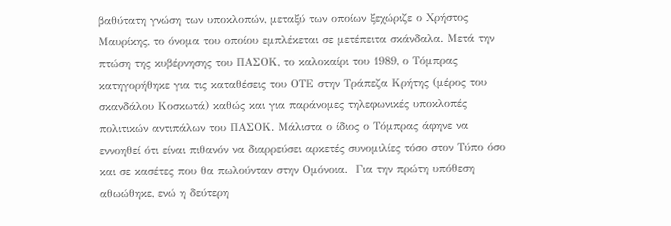βαθύτατη γνώση των υποκλοπών, μεταξύ των οποίων ξεχώριζε ο Χρήστος Μαυρίκης, το όνομα του οποίου εμπλέκεται σε μετέπειτα σκάνδαλα. Μετά την πτώση της κυβέρνησης του ΠΑΣΟΚ, το καλοκαίρι του 1989, ο Τόμπρας κατηγορήθηκε για τις καταθέσεις του ΟΤΕ στην Τράπεζα Κρήτης (μέρος του σκανδάλου Κοσκωτά) καθώς και για παράνομες τηλεφωνικές υποκλοπές πολιτικών αντιπάλων του ΠΑΣΟΚ. Μάλιστα ο ίδιος ο Τόμπρας άφηνε να εννοηθεί ότι είναι πιθανόν να διαρρεύσει αρκετές συνομιλίες τόσο στον Τύπο όσο και σε κασέτες που θα πωλούνταν στην Ομόνοια.  Για την πρώτη υπόθεση αθωώθηκε, ενώ η δεύτερη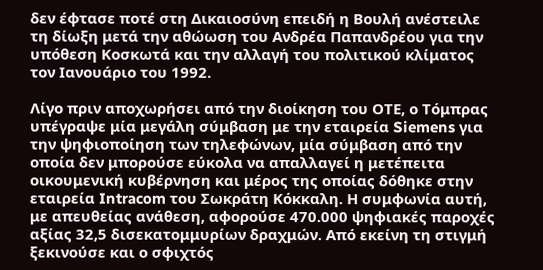δεν έφτασε ποτέ στη Δικαιοσύνη επειδή η Βουλή ανέστειλε τη δίωξη μετά την αθώωση του Ανδρέα Παπανδρέου για την υπόθεση Κοσκωτά και την αλλαγή του πολιτικού κλίματος τον Ιανουάριο του 1992.

Λίγο πριν αποχωρήσει από την διοίκηση του ΟΤΕ, ο Τόμπρας υπέγραψε μία μεγάλη σύμβαση με την εταιρεία Siemens για την ψηφιοποίηση των τηλεφώνων, μία σύμβαση από την οποία δεν μπορούσε εύκολα να απαλλαγεί η μετέπειτα οικουμενική κυβέρνηση και μέρος της οποίας δόθηκε στην εταιρεία Intracom του Σωκράτη Κόκκαλη. Η συμφωνία αυτή, με απευθείας ανάθεση, αφορούσε 470.000 ψηφιακές παροχές αξίας 32,5 δισεκατομμυρίων δραχμών. Από εκείνη τη στιγμή ξεκινούσε και ο σφιχτός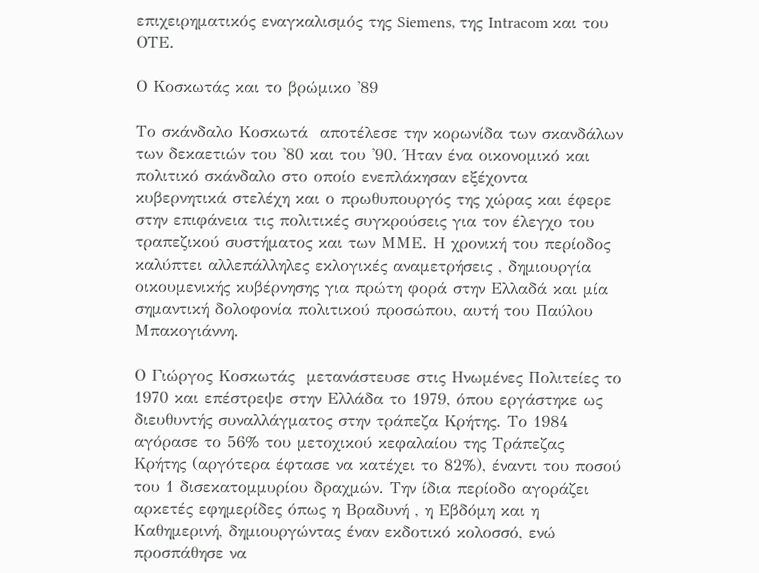επιχειρηματικός εναγκαλισμός της Siemens, της Intracom και του ΟΤΕ.

Ο Κοσκωτάς και το βρώμικο '89

Το σκάνδαλο Κοσκωτά  αποτέλεσε την κορωνίδα των σκανδάλων των δεκαετιών του '80 και του '90. Ήταν ένα οικονομικό και πολιτικό σκάνδαλο στο οποίο ενεπλάκησαν εξέχοντα κυβερνητικά στελέχη και ο πρωθυπουργός της χώρας και έφερε στην επιφάνεια τις πολιτικές συγκρούσεις για τον έλεγχο του τραπεζικού συστήματος και των ΜΜΕ. Η χρονική του περίοδος καλύπτει αλλεπάλληλες εκλογικές αναμετρήσεις , δημιουργία οικουμενικής κυβέρνησης για πρώτη φορά στην Ελλαδά και μία σημαντική δολοφονία πολιτικού προσώπου, αυτή του Παύλου Μπακογιάννη.

Ο Γιώργος Κοσκωτάς  μετανάστευσε στις Ηνωμένες Πολιτείες το 1970 και επέστρεψε στην Ελλάδα το 1979, όπου εργάστηκε ως διευθυντής συναλλάγματος στην τράπεζα Κρήτης. Το 1984 αγόρασε το 56% του μετοχικού κεφαλαίου της Τράπεζας Κρήτης (αργότερα έφτασε να κατέχει το 82%), έναντι του ποσού του 1 δισεκατομμυρίου δραχμών. Την ίδια περίοδο αγοράζει αρκετές εφημερίδες όπως η Βραδυνή , η Εβδόμη και η Καθημερινή, δημιουργώντας έναν εκδοτικό κολοσσό, ενώ προσπάθησε να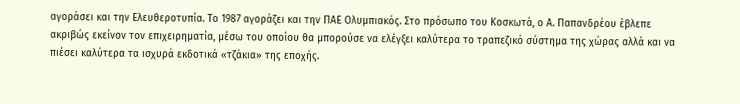αγοράσει και την Ελευθεροτυπία. Το 1987 αγοράζει και την ΠΑΕ Ολυμπιακός. Στο πρόσωπο του Κοσκωτά, ο Α. Παπανδρέου έβλεπε ακριβώς εκείνον τον επιχειρηματία, μέσω του οποίου θα μπορούσε να ελέγξει καλύτερα το τραπεζικό σύστημα της χώρας αλλά και να πιέσει καλύτερα τα ισχυρά εκδοτικά «τζάκια» της εποχής.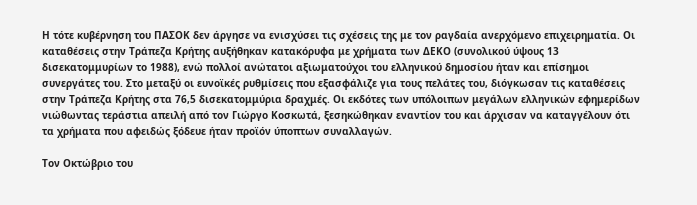Η τότε κυβέρνηση του ΠΑΣΟΚ δεν άργησε να ενισχύσει τις σχέσεις της με τον ραγδαία ανερχόμενο επιχειρηματία. Οι καταθέσεις στην Τράπεζα Κρήτης αυξήθηκαν κατακόρυφα με χρήματα των ΔΕΚΟ (συνολικού ύψους 13 δισεκατομμυρίων το 1988), ενώ πολλοί ανώτατοι αξιωματούχοι του ελληνικού δημοσίου ήταν και επίσημοι συνεργάτες του. Στο μεταξύ οι ευνοϊκές ρυθμίσεις που εξασφάλιζε για τους πελάτες του, διόγκωσαν τις καταθέσεις στην Τράπεζα Κρήτης στα 76,5 δισεκατομμύρια δραχμές. Οι εκδότες των υπόλοιπων μεγάλων ελληνικών εφημερίδων νιώθωντας τεράστια απειλή από τον Γιώργο Κοσκωτά, ξεσηκώθηκαν εναντίον του και άρχισαν να καταγγέλουν ότι τα χρήματα που αφειδώς ξόδευε ήταν προϊόν ύποπτων συναλλαγών.

Τον Οκτώβριο του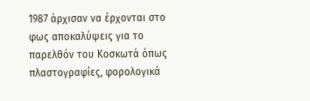1987 άρχισαν να έρχονται στο φως αποκαλύψεις για το παρελθόν του Κοσκωτά όπως πλαστογραφίες, φορολογικά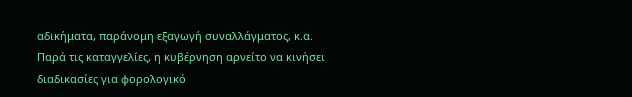αδικήματα, παράνομη εξαγωγή συναλλάγματος, κ.α.  Παρά τις καταγγελίες, η κυβέρνηση αρνείτο να κινήσει διαδικασίες για φορολογικό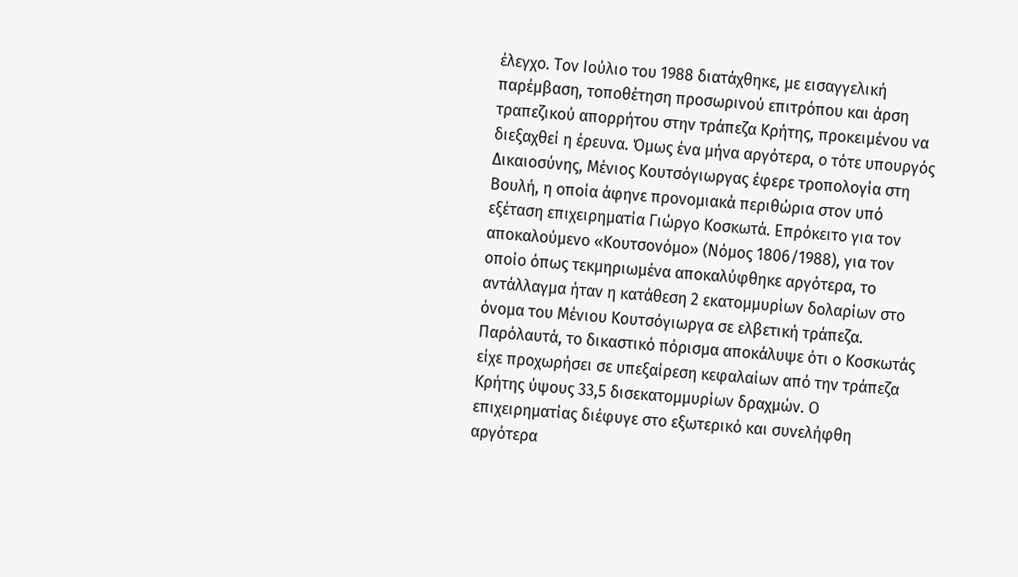έλεγχο. Τον Ιούλιο του 1988 διατάχθηκε, με εισαγγελική παρέμβαση, τοποθέτηση προσωρινού επιτρόπου και άρση τραπεζικού απορρήτου στην τράπεζα Κρήτης, προκειμένου να διεξαχθεί η έρευνα. Όμως ένα μήνα αργότερα, ο τότε υπουργός Δικαιοσύνης, Μένιος Κουτσόγιωργας έφερε τροπολογία στη Βουλή, η οποία άφηνε προνομιακά περιθώρια στον υπό εξέταση επιχειρηματία Γιώργο Κοσκωτά. Επρόκειτο για τον αποκαλούμενο «Κουτσονόμο» (Νόμος 1806/1988), για τον οποίο όπως τεκμηριωμένα αποκαλύφθηκε αργότερα, το αντάλλαγμα ήταν η κατάθεση 2 εκατομμυρίων δολαρίων στο όνομα του Μένιου Κουτσόγιωργα σε ελβετική τράπεζα. Παρόλαυτά, το δικαστικό πόρισμα αποκάλυψε ότι ο Κοσκωτάς είχε προχωρήσει σε υπεξαίρεση κεφαλαίων από την τράπεζα Κρήτης ύψους 33,5 δισεκατομμυρίων δραχμών. Ο επιχειρηματίας διέφυγε στο εξωτερικό και συνελήφθη αργότερα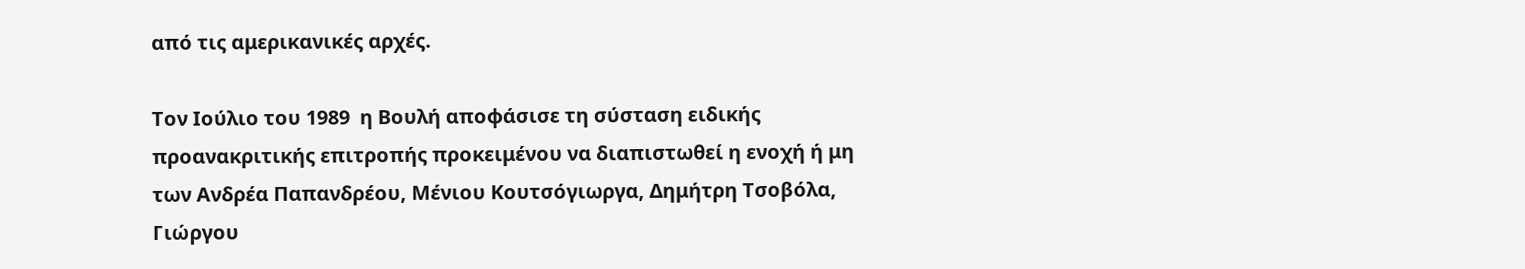από τις αμερικανικές αρχές.

Τον Ιούλιο του 1989  η Βουλή αποφάσισε τη σύσταση ειδικής προανακριτικής επιτροπής προκειμένου να διαπιστωθεί η ενοχή ή μη των Ανδρέα Παπανδρέου, Μένιου Κουτσόγιωργα, Δημήτρη Τσοβόλα, Γιώργου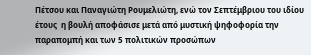Πέτσου και Παναγιώτη Ρουμελιώτη, ενώ τον Σεπτέμβριου του ιδίου  έτους  η βουλή αποφάσισε μετά από μυστική ψηφοφορία την παραπομπή και των 5 πολιτικών προσώπων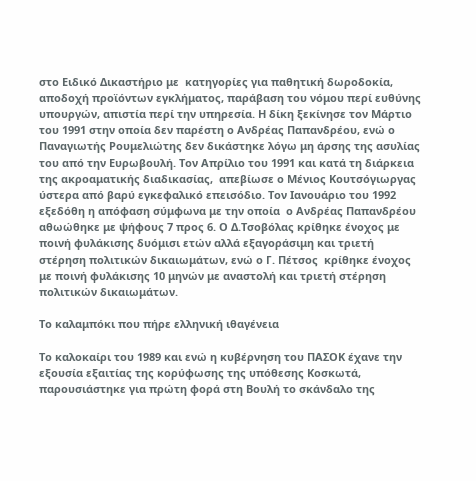στο Ειδικό Δικαστήριο με  κατηγορίες για παθητική δωροδοκία, αποδοχή προϊόντων εγκλήματος, παράβαση του νόμου περί ευθύνης υπουργών, απιστία περί την υπηρεσία. Η δίκη ξεκίνησε τον Μάρτιο του 1991 στην οποία δεν παρέστη ο Ανδρέας Παπανδρέου, ενώ ο Παναγιωτής Ρουμελιώτης δεν δικάστηκε λόγω μη άρσης της ασυλίας του από την Ευρωβουλή. Τον Απρίλιο του 1991 και κατά τη διάρκεια της ακροαματικής διαδικασίας,  απεβίωσε ο Μένιος Κουτσόγιωργας ύστερα από βαρύ εγκεφαλικό επεισόδιο. Τον Ιανουάριο του 1992 εξεδόθη η απόφαση σύμφωνα με την οποία  ο Ανδρέας Παπανδρέου αθωώθηκε με ψήφους 7 προς 6. Ο Δ.Τσοβόλας κρίθηκε ένοχος με ποινή φυλάκισης δυόμισι ετών αλλά εξαγοράσιμη και τριετή στέρηση πολιτικών δικαιωμάτων, ενώ ο Γ. Πέτσος  κρίθηκε ένοχος με ποινή φυλάκισης 10 μηνών με αναστολή και τριετή στέρηση πολιτικών δικαιωμάτων.

Το καλαμπόκι που πήρε ελληνική ιθαγένεια

Το καλοκαίρι του 1989 και ενώ η κυβέρνηση του ΠΑΣΟΚ έχανε την εξουσία εξαιτίας της κορύφωσης της υπόθεσης Κοσκωτά, παρουσιάστηκε για πρώτη φορά στη Βουλή το σκάνδαλο της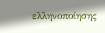ελληνοποίησης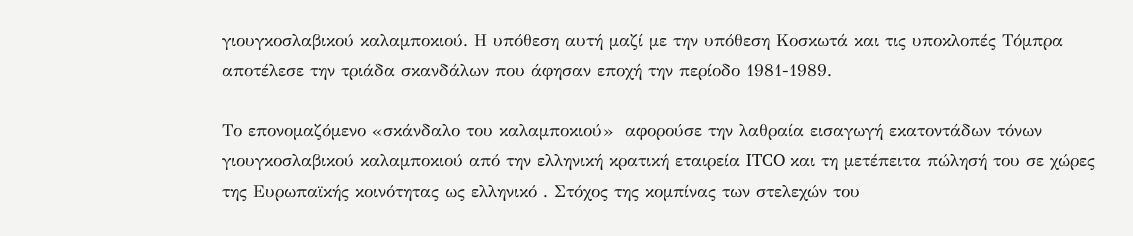γιουγκοσλαβικού καλαμποκιού. Η υπόθεση αυτή μαζί με την υπόθεση Κοσκωτά και τις υποκλοπές Τόμπρα αποτέλεσε την τριάδα σκανδάλων που άφησαν εποχή την περίοδο 1981-1989.

Το επονομαζόμενο «σκάνδαλο του καλαμποκιού»  αφορούσε την λαθραία εισαγωγή εκατοντάδων τόνων γιουγκοσλαβικού καλαμποκιού από την ελληνική κρατική εταιρεία ITCO και τη μετέπειτα πώλησή του σε χώρες της Ευρωπαϊκής κοινότητας ως ελληνικό . Στόχος της κομπίνας των στελεχών του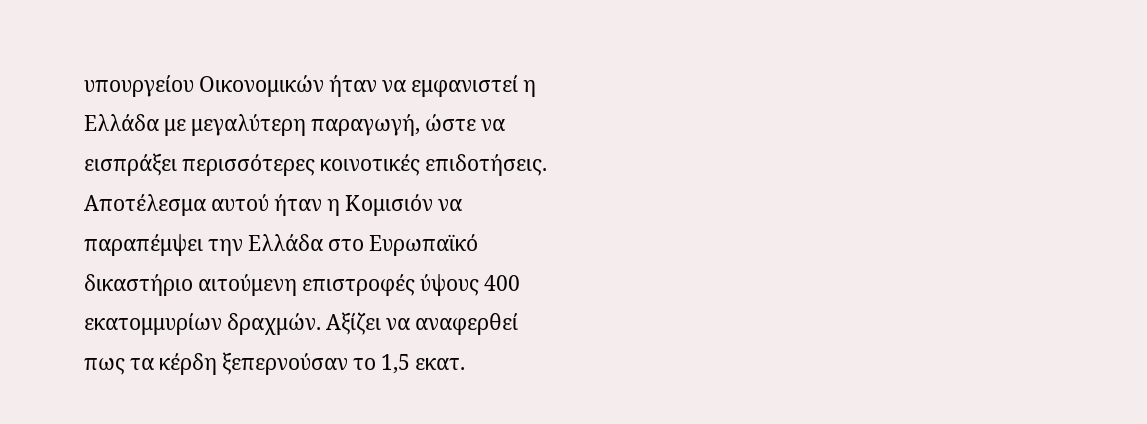υπουργείου Οικονομικών ήταν να εμφανιστεί η Ελλάδα με μεγαλύτερη παραγωγή, ώστε να εισπράξει περισσότερες κοινοτικές επιδοτήσεις. Αποτέλεσμα αυτού ήταν η Κομισιόν να  παραπέμψει την Ελλάδα στο Ευρωπαϊκό δικαστήριο αιτούμενη επιστροφές ύψους 400 εκατομμυρίων δραχμών. Αξίζει να αναφερθεί πως τα κέρδη ξεπερνούσαν το 1,5 εκατ.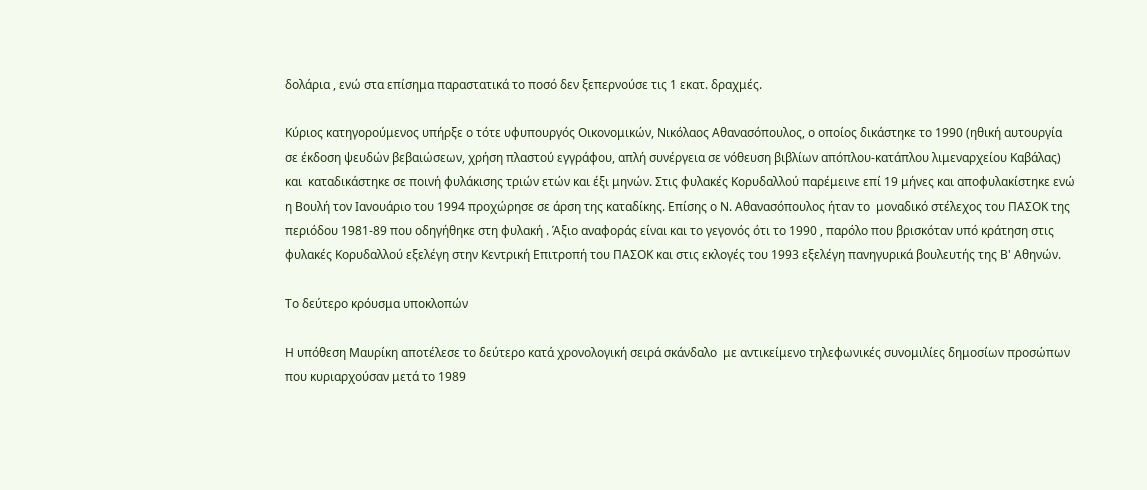δολάρια , ενώ στα επίσημα παραστατικά το ποσό δεν ξεπερνούσε τις 1 εκατ. δραχμές.

Κύριος κατηγορούμενος υπήρξε ο τότε υφυπουργός Οικονομικών, Νικόλαος Αθανασόπουλος, ο οποίος δικάστηκε το 1990 (ηθική αυτουργία σε έκδοση ψευδών βεβαιώσεων, χρήση πλαστού εγγράφου, απλή συνέργεια σε νόθευση βιβλίων απόπλου-κατάπλου λιμεναρχείου Καβάλας) και  καταδικάστηκε σε ποινή φυλάκισης τριών ετών και έξι μηνών. Στις φυλακές Κορυδαλλού παρέμεινε επί 19 μήνες και αποφυλακίστηκε ενώ  η Βουλή τον Ιανουάριο του 1994 προχώρησε σε άρση της καταδίκης. Επίσης ο Ν. Αθανασόπουλος ήταν το  μοναδικό στέλεχος του ΠΑΣΟΚ της περιόδου 1981-89 που οδηγήθηκε στη φυλακή . Άξιο αναφοράς είναι και το γεγονός ότι το 1990 , παρόλο που βρισκόταν υπό κράτηση στις φυλακές Κορυδαλλού εξελέγη στην Κεντρική Επιτροπή του ΠΑΣΟΚ και στις εκλογές του 1993 εξελέγη πανηγυρικά βουλευτής της Β' Αθηνών.

Το δεύτερο κρόυσμα υποκλοπών

Η υπόθεση Μαυρίκη αποτέλεσε το δεύτερο κατά χρονολογική σειρά σκάνδαλο  με αντικείμενο τηλεφωνικές συνομιλίες δημοσίων προσώπων που κυριαρχούσαν μετά το 1989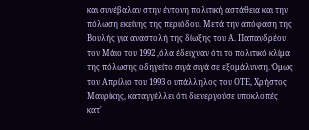και συνέβαλαν στην έντονη πολιτική αστάθεια και την πόλωση εκείνης της περιόδου. Μετά την απόφαση της Βουλής για αναστολή της δίωξης του Α. Παπανδρέου τον Μάιο του 1992 ,όλα έδειχναν ότι το πολιτικό κλίμα της πόλωσης οδηγείτο σιγά σιγά σε εξομάλυνση. Όμως τον Απρίλιο του 1993 ο υπάλληλος του ΟΤΕ, Χρήστος Μαυρίκης, καταγγέλλει ότι διενεργούσε υποκλοπές κατ'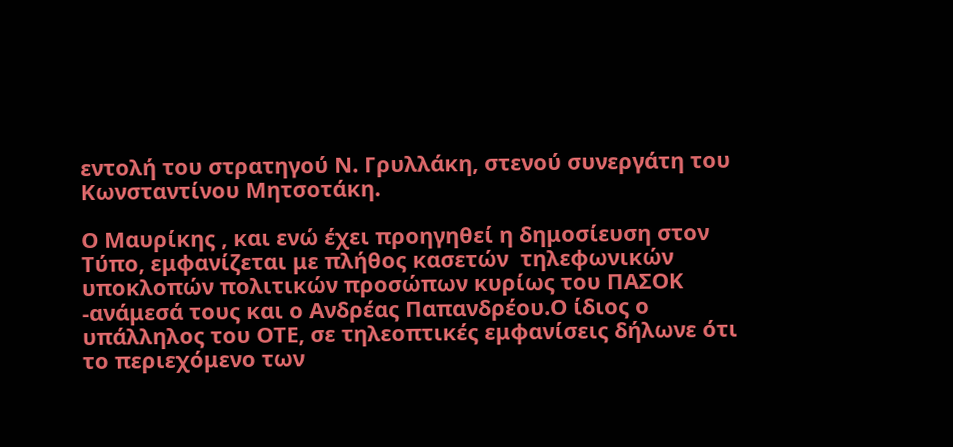εντολή του στρατηγού Ν. Γρυλλάκη, στενού συνεργάτη του Κωνσταντίνου Μητσοτάκη.

Ο Μαυρίκης , και ενώ έχει προηγηθεί η δημοσίευση στον Τύπο, εμφανίζεται με πλήθος κασετών  τηλεφωνικών υποκλοπών πολιτικών προσώπων κυρίως του ΠΑΣΟΚ -ανάμεσά τους και ο Ανδρέας Παπανδρέου.Ο ίδιος ο υπάλληλος του ΟΤΕ, σε τηλεοπτικές εμφανίσεις δήλωνε ότι το περιεχόμενο των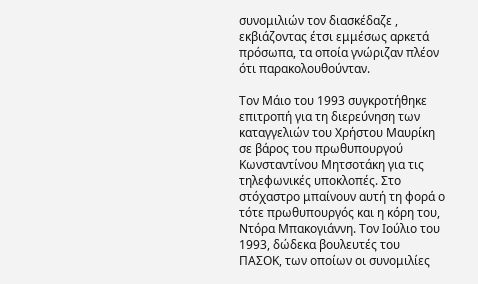συνομιλιών τον διασκέδαζε , εκβιάζοντας έτσι εμμέσως αρκετά πρόσωπα, τα οποία γνώριζαν πλέον ότι παρακολουθούνταν.

Τον Μάιο του 1993 συγκροτήθηκε επιτροπή για τη διερεύνηση των καταγγελιών του Χρήστου Μαυρίκη σε βάρος του πρωθυπουργού Κωνσταντίνου Μητσοτάκη για τις τηλεφωνικές υποκλοπές. Στο στόχαστρο μπαίνουν αυτή τη φορά ο τότε πρωθυπουργός και η κόρη του, Ντόρα Μπακογιάννη. Τον Ιούλιο του 1993, δώδεκα βουλευτές του ΠΑΣΟΚ, των οποίων οι συνομιλίες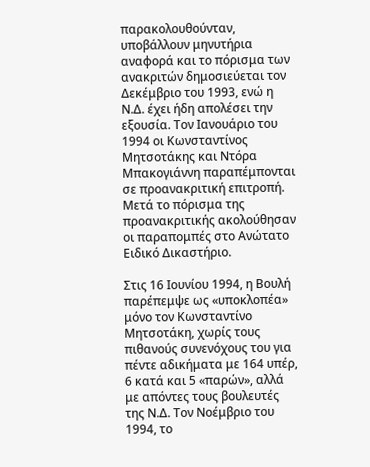παρακολουθούνταν, υποβάλλουν μηνυτήρια αναφορά και το πόρισμα των ανακριτών δημοσιεύεται τον Δεκέμβριο του 1993, ενώ η Ν.Δ. έχει ήδη απολέσει την εξουσία. Τον Ιανουάριο του 1994 οι Κωνσταντίνος Μητσοτάκης και Ντόρα Μπακογιάννη παραπέμπονται σε προανακριτική επιτροπή. Μετά το πόρισμα της προανακριτικής ακολούθησαν οι παραπομπές στο Ανώτατο Ειδικό Δικαστήριο.

Στις 16 Ιουνίου 1994, η Βουλή παρέπεμψε ως «υποκλοπέα» μόνο τον Κωνσταντίνο Μητσοτάκη, χωρίς τους πιθανούς συνενόχους του για πέντε αδικήματα με 164 υπέρ, 6 κατά και 5 «παρών», αλλά με απόντες τους βουλευτές της Ν.Δ. Τον Νοέμβριο του 1994, το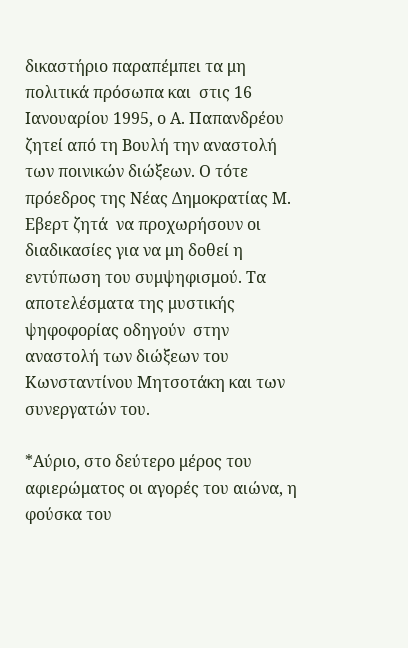δικαστήριο παραπέμπει τα μη πολιτικά πρόσωπα και  στις 16 Ιανουαρίου 1995, ο Α. Παπανδρέου ζητεί από τη Βουλή την αναστολή των ποινικών διώξεων. Ο τότε πρόεδρος της Νέας Δημοκρατίας Μ. Εβερτ ζητά  να προχωρήσουν οι διαδικασίες για να μη δοθεί η εντύπωση του συμψηφισμού. Τα αποτελέσματα της μυστικής ψηφοφορίας οδηγούν  στην αναστολή των διώξεων του Κωνσταντίνου Μητσοτάκη και των συνεργατών του.

*Αύριο, στο δεύτερο μέρος του αφιερώματος οι αγορές του αιώνα, η φούσκα του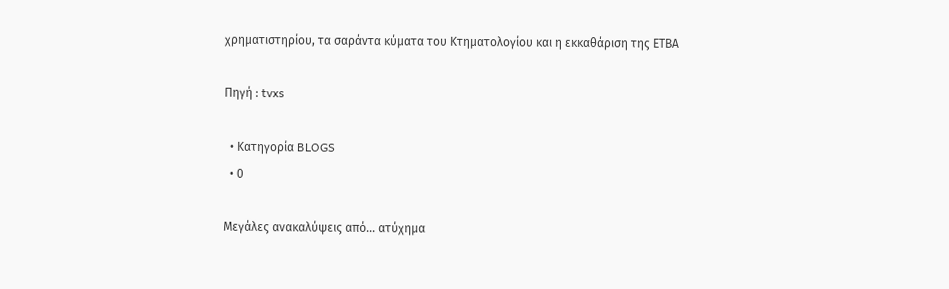χρηματιστηρίου, τα σαράντα κύματα του Κτηματολογίου και η εκκαθάριση της ΕΤΒΑ

Πηγή : tvxs

  • Κατηγορία BLOGS
  • 0

Μεγάλες ανακαλύψεις από... ατύχημα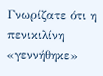Γνωρίζατε ότι η πενικιλίνη «γεννήθηκε»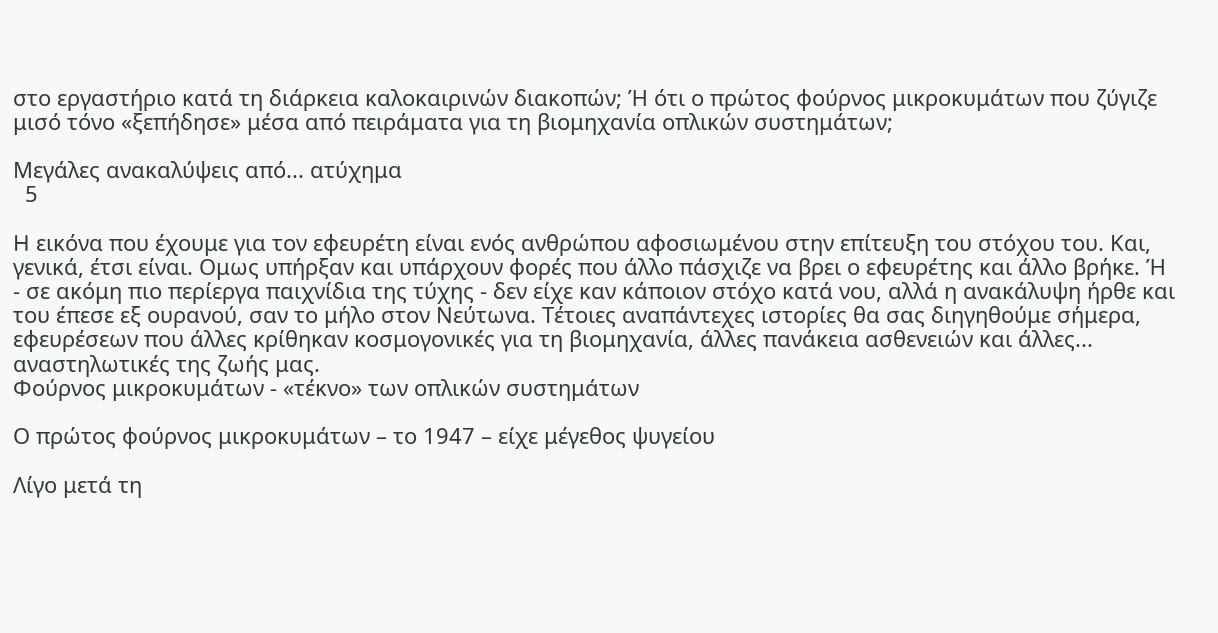στο εργαστήριο κατά τη διάρκεια καλοκαιρινών διακοπών; Ή ότι ο πρώτος φούρνος μικροκυμάτων που ζύγιζε μισό τόνο «ξεπήδησε» μέσα από πειράματα για τη βιομηχανία οπλικών συστημάτων;

Μεγάλες ανακαλύψεις από... ατύχημα
  5

H εικόνα που έχουμε για τον εφευρέτη είναι ενός ανθρώπου αφοσιωμένου στην επίτευξη του στόχου του. Και, γενικά, έτσι είναι. Ομως υπήρξαν και υπάρχουν φορές που άλλο πάσχιζε να βρει ο εφευρέτης και άλλο βρήκε. Ή - σε ακόμη πιο περίεργα παιχνίδια της τύχης - δεν είχε καν κάποιον στόχο κατά νου, αλλά η ανακάλυψη ήρθε και του έπεσε εξ ουρανού, σαν το μήλο στον Νεύτωνα. Τέτοιες αναπάντεχες ιστορίες θα σας διηγηθούμε σήμερα, εφευρέσεων που άλλες κρίθηκαν κοσμογονικές για τη βιομηχανία, άλλες πανάκεια ασθενειών και άλλες... αναστηλωτικές της ζωής μας.
Φούρνος μικροκυμάτων - «τέκνο» των οπλικών συστημάτων

Ο πρώτος φούρνος μικροκυμάτων – το 1947 – είχε μέγεθος ψυγείου

Λίγο μετά τη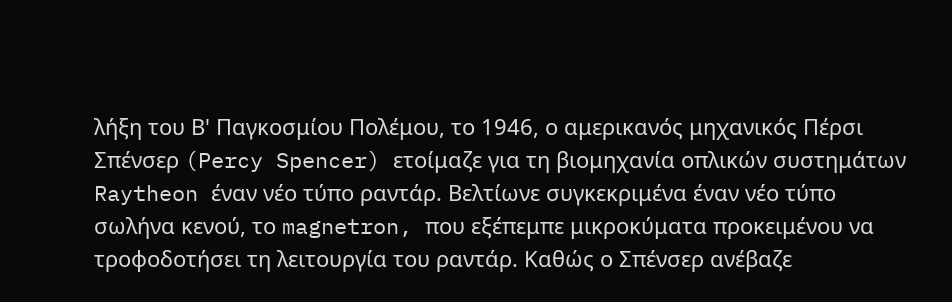λήξη του Β' Παγκοσμίου Πολέμου, το 1946, ο αμερικανός μηχανικός Πέρσι Σπένσερ (Percy Spencer) ετοίμαζε για τη βιομηχανία οπλικών συστημάτων Raytheon έναν νέο τύπο ραντάρ. Βελτίωνε συγκεκριμένα έναν νέο τύπο σωλήνα κενού, το magnetron, που εξέπεμπε μικροκύματα προκειμένου να τροφοδοτήσει τη λειτουργία του ραντάρ. Καθώς ο Σπένσερ ανέβαζε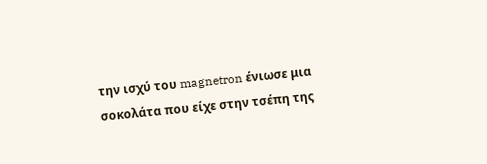την ισχύ του magnetron ένιωσε μια σοκολάτα που είχε στην τσέπη της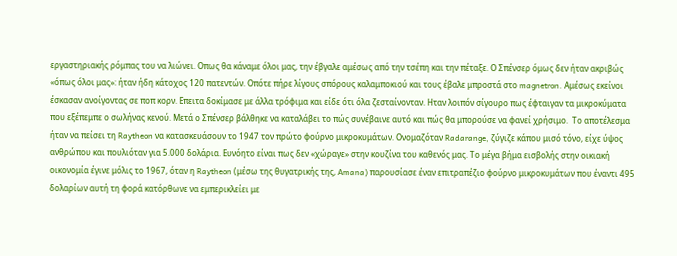εργαστηριακής ρόμπας του να λιώνει. Οπως θα κάναμε όλοι μας, την έβγαλε αμέσως από την τσέπη και την πέταξε. Ο Σπένσερ όμως δεν ήταν ακριβώς «όπως όλοι μας»: ήταν ήδη κάτοχος 120 πατεντών. Οπότε πήρε λίγους σπόρους καλαμποκιού και τους έβαλε μπροστά στο magnetron. Αμέσως εκείνοι έσκασαν ανοίγοντας σε ποπ κορν. Επειτα δοκίμασε με άλλα τρόφιμα και είδε ότι όλα ζεσταίνονταν. Ηταν λοιπόν σίγουρο πως έφταιγαν τα μικροκύματα που εξέπεμπε ο σωλήνας κενού. Μετά ο Σπένσερ βάλθηκε να καταλάβει το πώς συνέβαινε αυτό και πώς θα μπορούσε να φανεί χρήσιμο.  Το αποτέλεσμα ήταν να πείσει τη Raytheon να κατασκευάσουν το 1947 τον πρώτο φούρνο μικροκυμάτων. Ονομαζόταν Radarange, ζύγιζε κάπου μισό τόνο, είχε ύψος ανθρώπου και πουλιόταν για 5.000 δολάρια. Ευνόητο είναι πως δεν «χώραγε» στην κουζίνα του καθενός μας. Το μέγα βήμα εισβολής στην οικιακή οικονομία έγινε μόλις το 1967, όταν η Raytheon (μέσω της θυγατρικής της, Amana) παρουσίασε έναν επιτραπέζιο φούρνο μικροκυμάτων που έναντι 495 δολαρίων αυτή τη φορά κατόρθωνε να εμπερικλείει με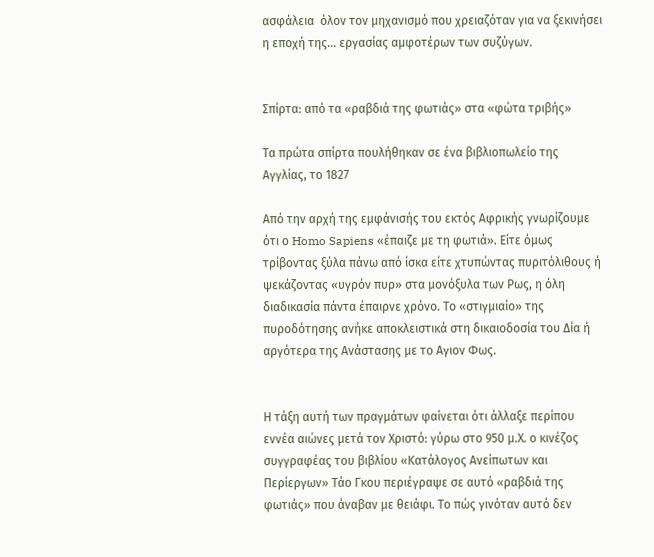ασφάλεια  όλον τον μηχανισμό που χρειαζόταν για να ξεκινήσει η εποχή της... εργασίας αμφοτέρων των συζύγων.


Σπίρτα: από τα «ραβδιά της φωτιάς» στα «φώτα τριβής»

Τα πρώτα σπίρτα πουλήθηκαν σε ένα βιβλιοπωλείο της Αγγλίας, το 1827

Από την αρχή της εμφάνισής του εκτός Αφρικής γνωρίζουμε ότι ο Homo Sapiens «έπαιζε με τη φωτιά». Είτε όμως τρίβοντας ξύλα πάνω από ίσκα είτε χτυπώντας πυριτόλιθους ή ψεκάζοντας «υγρόν πυρ» στα μονόξυλα των Ρως, η όλη διαδικασία πάντα έπαιρνε χρόνο. Το «στιγμιαίο» της πυροδότησης ανήκε αποκλειστικά στη δικαιοδοσία του Δία ή αργότερα της Ανάστασης με το Αγιον Φως.


Η τάξη αυτή των πραγμάτων φαίνεται ότι άλλαξε περίπου εννέα αιώνες μετά τον Χριστό: γύρω στο 950 μ.Χ. ο κινέζος συγγραφέας του βιβλίου «Κατάλογος Ανείπωτων και Περίεργων» Τάο Γκου περιέγραψε σε αυτό «ραβδιά της φωτιάς» που άναβαν με θειάφι. Το πώς γινόταν αυτό δεν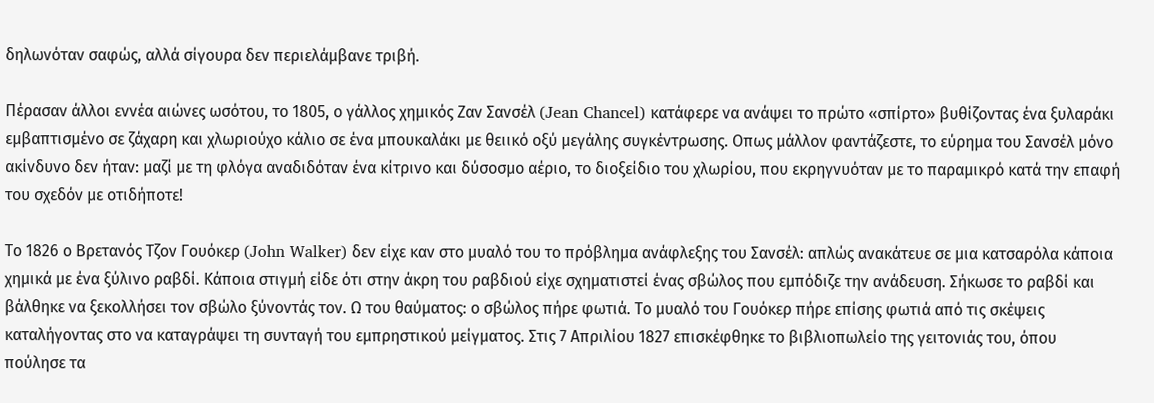δηλωνόταν σαφώς, αλλά σίγουρα δεν περιελάμβανε τριβή.

Πέρασαν άλλοι εννέα αιώνες ωσότου, το 1805, ο γάλλος χημικός Ζαν Σανσέλ (Jean Chancel) κατάφερε να ανάψει το πρώτο «σπίρτο» βυθίζοντας ένα ξυλαράκι εμβαπτισμένο σε ζάχαρη και χλωριούχο κάλιο σε ένα μπουκαλάκι με θειικό οξύ μεγάλης συγκέντρωσης. Οπως μάλλον φαντάζεστε, το εύρημα του Σανσέλ μόνο ακίνδυνο δεν ήταν: μαζί με τη φλόγα αναδιδόταν ένα κίτρινο και δύσοσμο αέριο, το διοξείδιο του χλωρίου, που εκρηγνυόταν με το παραμικρό κατά την επαφή του σχεδόν με οτιδήποτε!

Το 1826 ο Βρετανός Τζον Γουόκερ (John Walker) δεν είχε καν στο μυαλό του το πρόβλημα ανάφλεξης του Σανσέλ: απλώς ανακάτευε σε μια κατσαρόλα κάποια χημικά με ένα ξύλινο ραβδί. Κάποια στιγμή είδε ότι στην άκρη του ραβδιού είχε σχηματιστεί ένας σβώλος που εμπόδιζε την ανάδευση. Σήκωσε το ραβδί και βάλθηκε να ξεκολλήσει τον σβώλο ξύνοντάς τον. Ω του θαύματος: ο σβώλος πήρε φωτιά. Το μυαλό του Γουόκερ πήρε επίσης φωτιά από τις σκέψεις καταλήγοντας στο να καταγράψει τη συνταγή του εμπρηστικού μείγματος. Στις 7 Απριλίου 1827 επισκέφθηκε το βιβλιοπωλείο της γειτονιάς του, όπου πούλησε τα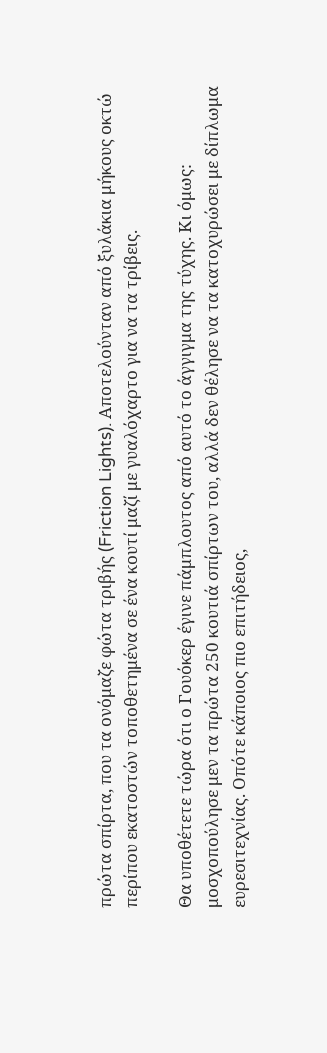πρώτα σπίρτα, που τα ονόμαζε φώτα τριβής (Friction Lights). Αποτελούνταν από ξυλάκια μήκους οκτώ περίπου εκατοστών τοποθετημένα σε ένα κουτί μαζί με γυαλόχαρτο για να τα τρίβεις.

Θα υποθέτετε τώρα ότι ο Γουόκερ έγινε πάμπλουτος από αυτό το άγγιγμα της τύχης. Κι όμως: μοσχοπούλησε μεν τα πρώτα 250 κουτιά σπίρτων του, αλλά δεν θέλησε να τα κατοχυρώσει με δίπλωμα ευρεσιτεχνίας. Οπότε κάποιος πιο επιτήδειος,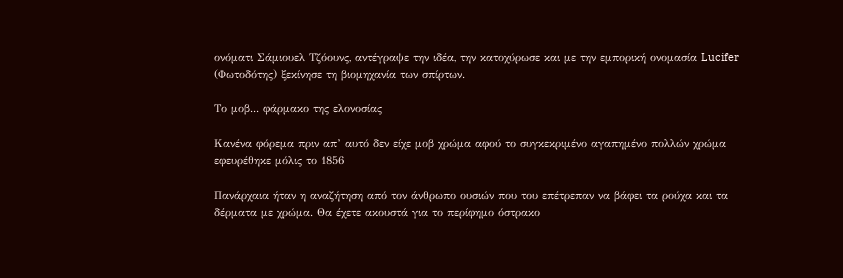ονόματι Σάμιουελ Τζόουνς, αντέγραψε την ιδέα, την κατοχύρωσε και με την εμπορική ονομασία Lucifer (Φωτοδότης) ξεκίνησε τη βιομηχανία των σπίρτων.

Το μοβ... φάρμακο της ελονοσίας

Κανένα φόρεμα πριν απ’ αυτό δεν είχε μοβ χρώμα αφού το συγκεκριμένο αγαπημένο πολλών χρώμα εφευρέθηκε μόλις το 1856

Πανάρχαια ήταν η αναζήτηση από τον άνθρωπο ουσιών που του επέτρεπαν να βάφει τα ρούχα και τα δέρματα με χρώμα. Θα έχετε ακουστά για το περίφημο όστρακο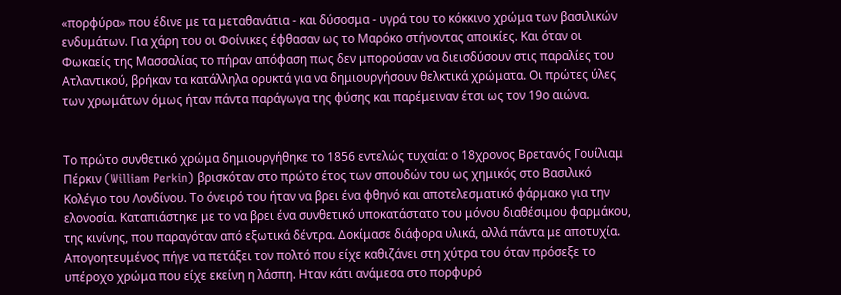«πορφύρα» που έδινε με τα μεταθανάτια - και δύσοσμα - υγρά του το κόκκινο χρώμα των βασιλικών ενδυμάτων. Για χάρη του οι Φοίνικες έφθασαν ως το Μαρόκο στήνοντας αποικίες. Και όταν οι Φωκαείς της Μασσαλίας το πήραν απόφαση πως δεν μπορούσαν να διεισδύσουν στις παραλίες του Ατλαντικού, βρήκαν τα κατάλληλα ορυκτά για να δημιουργήσουν θελκτικά χρώματα. Οι πρώτες ύλες των χρωμάτων όμως ήταν πάντα παράγωγα της φύσης και παρέμειναν έτσι ως τον 19ο αιώνα.


Το πρώτο συνθετικό χρώμα δημιουργήθηκε το 1856 εντελώς τυχαία: ο 18χρονος Βρετανός Γουίλιαμ Πέρκιν (William Perkin) βρισκόταν στο πρώτο έτος των σπουδών του ως χημικός στο Βασιλικό Κολέγιο του Λονδίνου. Το όνειρό του ήταν να βρει ένα φθηνό και αποτελεσματικό φάρμακο για την ελονοσία. Καταπιάστηκε με το να βρει ένα συνθετικό υποκατάστατο του μόνου διαθέσιμου φαρμάκου, της κινίνης, που παραγόταν από εξωτικά δέντρα. Δοκίμασε διάφορα υλικά, αλλά πάντα με αποτυχία. Απογοητευμένος πήγε να πετάξει τον πολτό που είχε καθιζάνει στη χύτρα του όταν πρόσεξε το υπέροχο χρώμα που είχε εκείνη η λάσπη. Ηταν κάτι ανάμεσα στο πορφυρό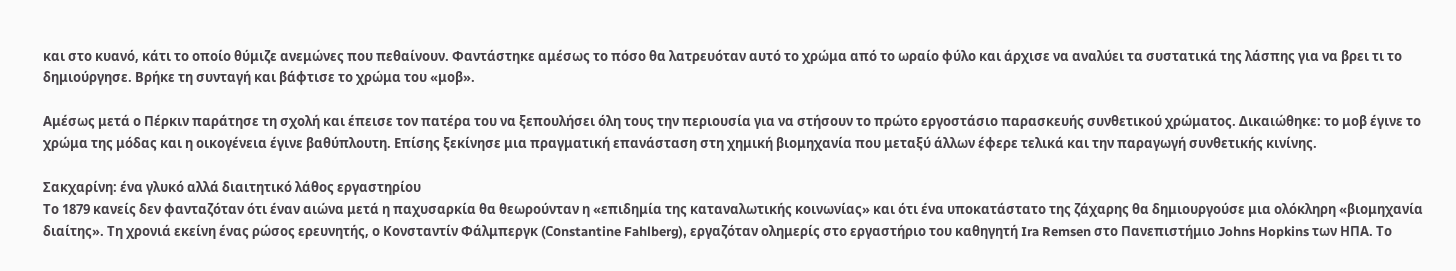και στο κυανό, κάτι το οποίο θύμιζε ανεμώνες που πεθαίνουν. Φαντάστηκε αμέσως το πόσο θα λατρευόταν αυτό το χρώμα από το ωραίο φύλο και άρχισε να αναλύει τα συστατικά της λάσπης για να βρει τι το δημιούργησε. Βρήκε τη συνταγή και βάφτισε το χρώμα του «μοβ».

Αμέσως μετά ο Πέρκιν παράτησε τη σχολή και έπεισε τον πατέρα του να ξεπουλήσει όλη τους την περιουσία για να στήσουν το πρώτο εργοστάσιο παρασκευής συνθετικού χρώματος. Δικαιώθηκε: το μοβ έγινε το χρώμα της μόδας και η οικογένεια έγινε βαθύπλουτη. Επίσης ξεκίνησε μια πραγματική επανάσταση στη χημική βιομηχανία που μεταξύ άλλων έφερε τελικά και την παραγωγή συνθετικής κινίνης.

Σακχαρίνη: ένα γλυκό αλλά διαιτητικό λάθος εργαστηρίου
Το 1879 κανείς δεν φανταζόταν ότι έναν αιώνα μετά η παχυσαρκία θα θεωρούνταν η «επιδημία της καταναλωτικής κοινωνίας» και ότι ένα υποκατάστατο της ζάχαρης θα δημιουργούσε μια ολόκληρη «βιομηχανία διαίτης». Τη χρονιά εκείνη ένας ρώσος ερευνητής, ο Κονσταντίν Φάλμπεργκ (Cοnstantine Fahlberg), εργαζόταν ολημερίς στο εργαστήριο του καθηγητή Ira Remsen στο Πανεπιστήμιο Johns Hopkins των ΗΠΑ. Το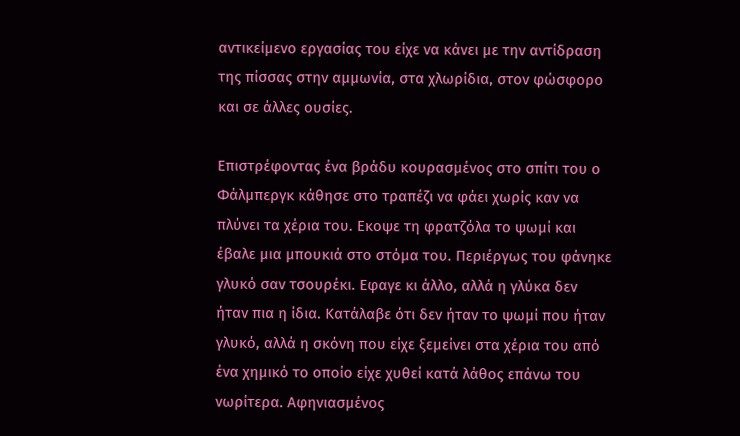αντικείμενο εργασίας του είχε να κάνει με την αντίδραση της πίσσας στην αμμωνία, στα χλωρίδια, στον φώσφορο και σε άλλες ουσίες.

Επιστρέφοντας ένα βράδυ κουρασμένος στο σπίτι του ο Φάλμπεργκ κάθησε στο τραπέζι να φάει χωρίς καν να πλύνει τα χέρια του. Εκοψε τη φρατζόλα το ψωμί και έβαλε μια μπουκιά στο στόμα του. Περιέργως του φάνηκε γλυκό σαν τσουρέκι. Εφαγε κι άλλο, αλλά η γλύκα δεν ήταν πια η ίδια. Κατάλαβε ότι δεν ήταν το ψωμί που ήταν γλυκό, αλλά η σκόνη που είχε ξεμείνει στα χέρια του από ένα χημικό το οποίο είχε χυθεί κατά λάθος επάνω του νωρίτερα. Αφηνιασμένος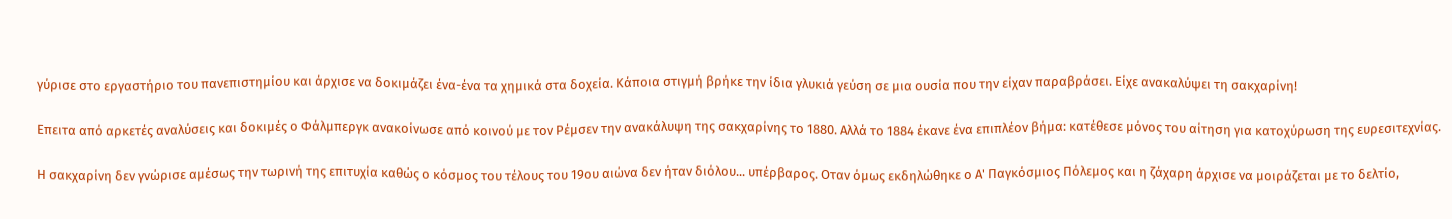γύρισε στο εργαστήριο του πανεπιστημίου και άρχισε να δοκιμάζει ένα-ένα τα χημικά στα δοχεία. Κάποια στιγμή βρήκε την ίδια γλυκιά γεύση σε μια ουσία που την είχαν παραβράσει. Είχε ανακαλύψει τη σακχαρίνη!

Επειτα από αρκετές αναλύσεις και δοκιμές ο Φάλμπεργκ ανακοίνωσε από κοινού με τον Ρέμσεν την ανακάλυψη της σακχαρίνης το 1880. Αλλά το 1884 έκανε ένα επιπλέον βήμα: κατέθεσε μόνος του αίτηση για κατοχύρωση της ευρεσιτεχνίας.

Η σακχαρίνη δεν γνώρισε αμέσως την τωρινή της επιτυχία καθώς ο κόσμος του τέλους του 19ου αιώνα δεν ήταν διόλου... υπέρβαρος. Οταν όμως εκδηλώθηκε ο Α' Παγκόσμιος Πόλεμος και η ζάχαρη άρχισε να μοιράζεται με το δελτίο,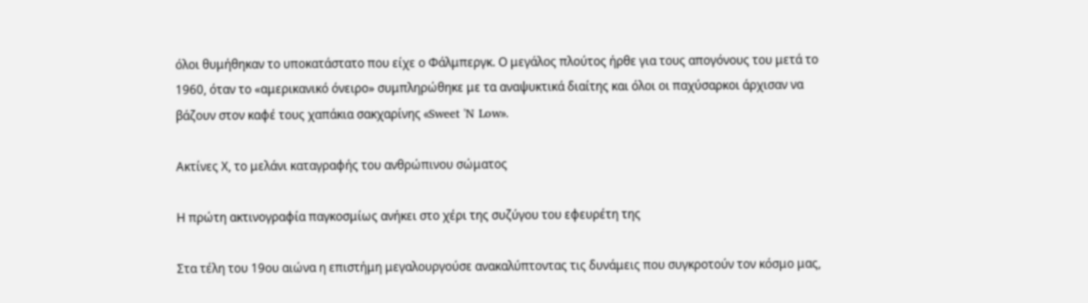όλοι θυμήθηκαν το υποκατάστατο που είχε ο Φάλμπεργκ. Ο μεγάλος πλούτος ήρθε για τους απογόνους του μετά το 1960, όταν το «αμερικανικό όνειρο» συμπληρώθηκε με τα αναψυκτικά διαίτης και όλοι οι παχύσαρκοι άρχισαν να βάζουν στον καφέ τους χαπάκια σακχαρίνης «Sweet 'N Low».

Ακτίνες Χ, το μελάνι καταγραφής του ανθρώπινου σώματος

Η πρώτη ακτινογραφία παγκοσμίως ανήκει στο χέρι της συζύγου του εφευρέτη της

Στα τέλη του 19ου αιώνα η επιστήμη μεγαλουργούσε ανακαλύπτοντας τις δυνάμεις που συγκροτούν τον κόσμο μας,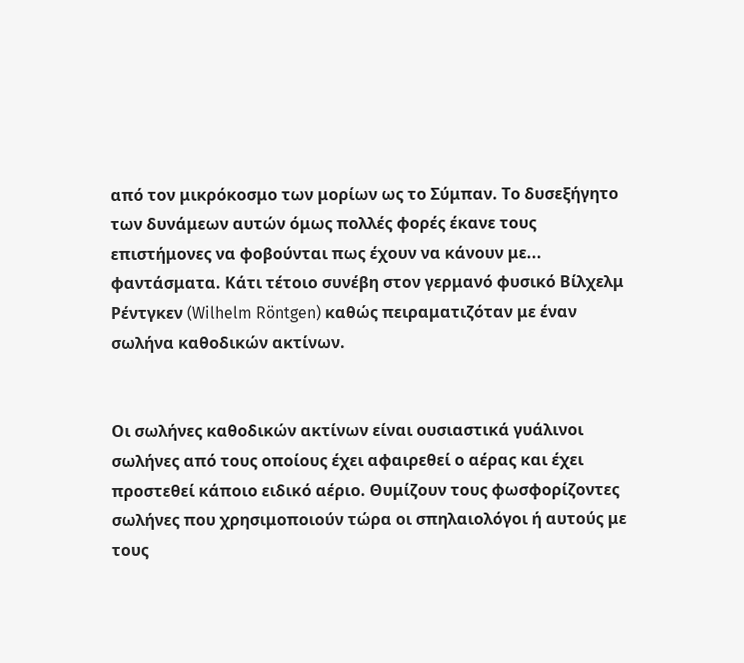από τον μικρόκοσμο των μορίων ως το Σύμπαν. Το δυσεξήγητο των δυνάμεων αυτών όμως πολλές φορές έκανε τους επιστήμονες να φοβούνται πως έχουν να κάνουν με... φαντάσματα. Κάτι τέτοιο συνέβη στον γερμανό φυσικό Βίλχελμ Ρέντγκεν (Wilhelm Röntgen) καθώς πειραματιζόταν με έναν σωλήνα καθοδικών ακτίνων.


Οι σωλήνες καθοδικών ακτίνων είναι ουσιαστικά γυάλινοι σωλήνες από τους οποίους έχει αφαιρεθεί ο αέρας και έχει προστεθεί κάποιο ειδικό αέριο. Θυμίζουν τους φωσφορίζοντες σωλήνες που χρησιμοποιούν τώρα οι σπηλαιολόγοι ή αυτούς με τους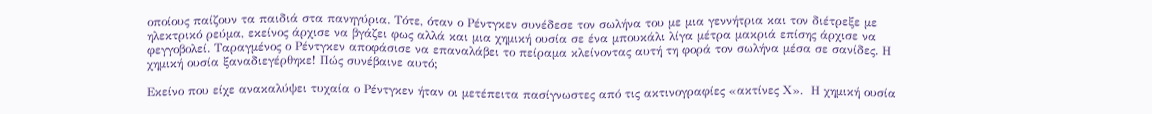οποίους παίζουν τα παιδιά στα πανηγύρια. Τότε, όταν ο Ρέντγκεν συνέδεσε τον σωλήνα του με μια γεννήτρια και τον διέτρεξε με ηλεκτρικό ρεύμα, εκείνος άρχισε να βγάζει φως αλλά και μια χημική ουσία σε ένα μπουκάλι λίγα μέτρα μακριά επίσης άρχισε να φεγγοβολεί. Ταραγμένος ο Ρέντγκεν αποφάσισε να επαναλάβει το πείραμα κλείνοντας αυτή τη φορά τον σωλήνα μέσα σε σανίδες. Η χημική ουσία ξαναδιεγέρθηκε! Πώς συνέβαινε αυτό;

Εκείνο που είχε ανακαλύψει τυχαία ο Ρέντγκεν ήταν οι μετέπειτα πασίγνωστες από τις ακτινογραφίες «ακτίνες Χ».  Η χημική ουσία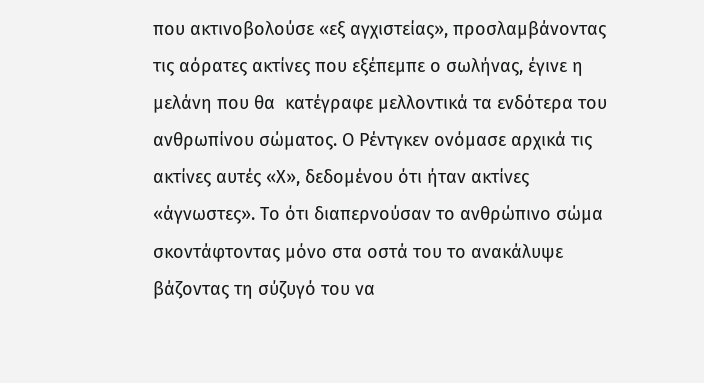που ακτινοβολούσε «εξ αγχιστείας», προσλαμβάνοντας τις αόρατες ακτίνες που εξέπεμπε ο σωλήνας, έγινε η μελάνη που θα  κατέγραφε μελλοντικά τα ενδότερα του ανθρωπίνου σώματος. Ο Ρέντγκεν ονόμασε αρχικά τις ακτίνες αυτές «Χ», δεδομένου ότι ήταν ακτίνες «άγνωστες». Το ότι διαπερνούσαν το ανθρώπινο σώμα σκοντάφτοντας μόνο στα οστά του το ανακάλυψε βάζοντας τη σύζυγό του να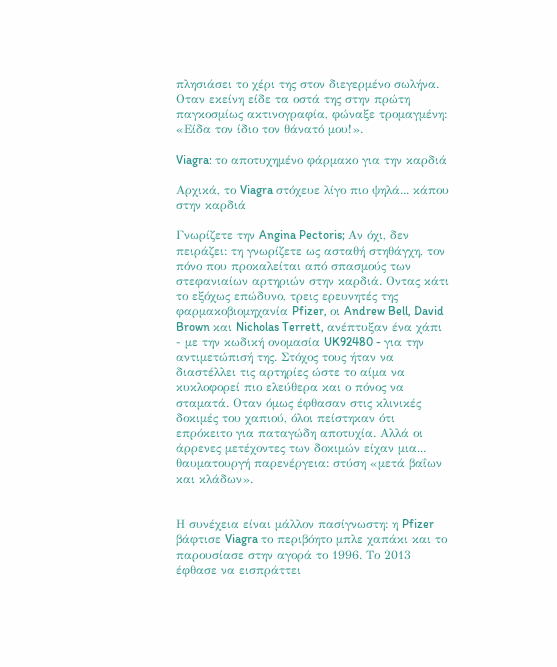πλησιάσει το χέρι της στον διεγερμένο σωλήνα. Οταν εκείνη είδε τα οστά της στην πρώτη παγκοσμίως ακτινογραφία, φώναξε τρομαγμένη: «Είδα τον ίδιο τον θάνατό μου!».

Viagra: το αποτυχημένο φάρμακο για την καρδιά

Αρχικά, το Viagra στόχευε λίγο πιο ψηλά... κάπου στην καρδιά

Γνωρίζετε την Angina Pectoris; Αν όχι, δεν πειράζει: τη γνωρίζετε ως ασταθή στηθάγχη, τον πόνο που προκαλείται από σπασμούς των στεφανιαίων αρτηριών στην καρδιά. Οντας κάτι το εξόχως επώδυνο, τρεις ερευνητές της φαρμακοβιομηχανία Pfizer, οι Andrew Bell, David Brown και Nicholas Terrett, ανέπτυξαν ένα χάπι - με την κωδική ονομασία UK92480 - για την αντιμετώπισή της. Στόχος τους ήταν να διαστέλλει τις αρτηρίες ώστε το αίμα να κυκλοφορεί πιο ελεύθερα και ο πόνος να σταματά. Οταν όμως έφθασαν στις κλινικές δοκιμές του χαπιού, όλοι πείστηκαν ότι επρόκειτο για παταγώδη αποτυχία. Αλλά οι άρρενες μετέχοντες των δοκιμών είχαν μια... θαυματουργή παρενέργεια: στύση «μετά βαΐων και κλάδων».


Η συνέχεια είναι μάλλον πασίγνωστη: η Pfizer βάφτισε Viagra το περιβόητο μπλε χαπάκι και το παρουσίασε στην αγορά το 1996. Το 2013 έφθασε να εισπράττει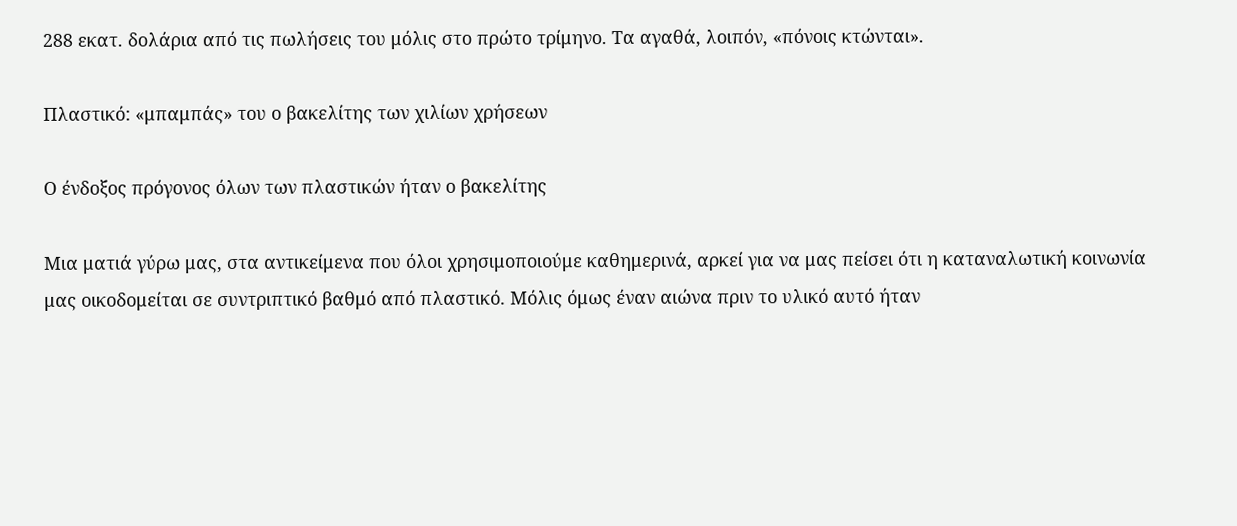288 εκατ. δολάρια από τις πωλήσεις του μόλις στο πρώτο τρίμηνο. Τα αγαθά, λοιπόν, «πόνοις κτώνται».

Πλαστικό: «μπαμπάς» του ο βακελίτης των χιλίων χρήσεων

Ο ένδοξος πρόγονος όλων των πλαστικών ήταν ο βακελίτης

Μια ματιά γύρω μας, στα αντικείμενα που όλοι χρησιμοποιούμε καθημερινά, αρκεί για να μας πείσει ότι η καταναλωτική κοινωνία μας οικοδομείται σε συντριπτικό βαθμό από πλαστικό. Μόλις όμως έναν αιώνα πριν το υλικό αυτό ήταν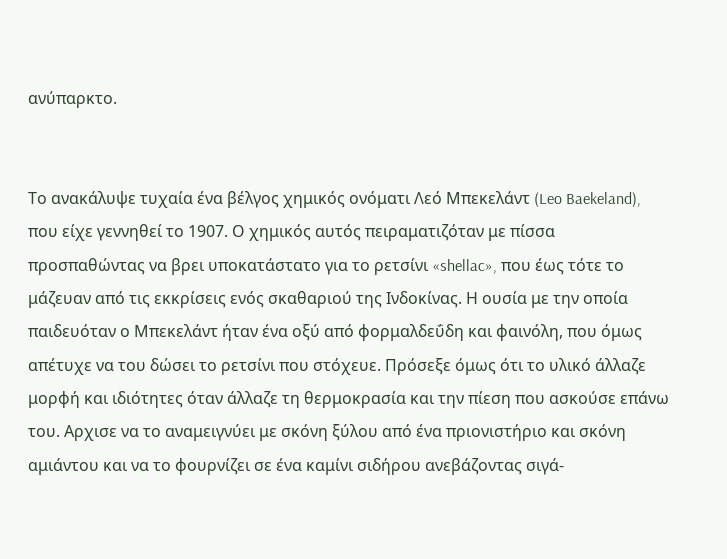ανύπαρκτο.


Το ανακάλυψε τυχαία ένα βέλγος χημικός ονόματι Λεό Μπεκελάντ (Leo Baekeland), που είχε γεννηθεί το 1907. Ο χημικός αυτός πειραματιζόταν με πίσσα προσπαθώντας να βρει υποκατάστατο για το ρετσίνι «shellac», που έως τότε το μάζευαν από τις εκκρίσεις ενός σκαθαριού της Ινδοκίνας. Η ουσία με την οποία παιδευόταν ο Μπεκελάντ ήταν ένα οξύ από φορμαλδεΰδη και φαινόλη, που όμως απέτυχε να του δώσει το ρετσίνι που στόχευε. Πρόσεξε όμως ότι το υλικό άλλαζε μορφή και ιδιότητες όταν άλλαζε τη θερμοκρασία και την πίεση που ασκούσε επάνω του. Αρχισε να το αναμειγνύει με σκόνη ξύλου από ένα πριονιστήριο και σκόνη αμιάντου και να το φουρνίζει σε ένα καμίνι σιδήρου ανεβάζοντας σιγά-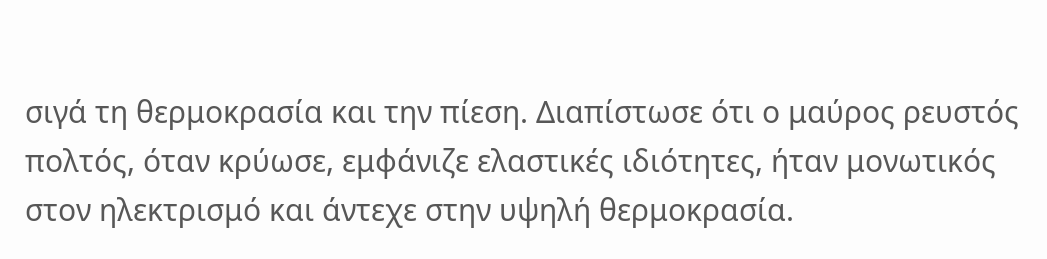σιγά τη θερμοκρασία και την πίεση. Διαπίστωσε ότι ο μαύρος ρευστός πολτός, όταν κρύωσε, εμφάνιζε ελαστικές ιδιότητες, ήταν μονωτικός στον ηλεκτρισμό και άντεχε στην υψηλή θερμοκρασία.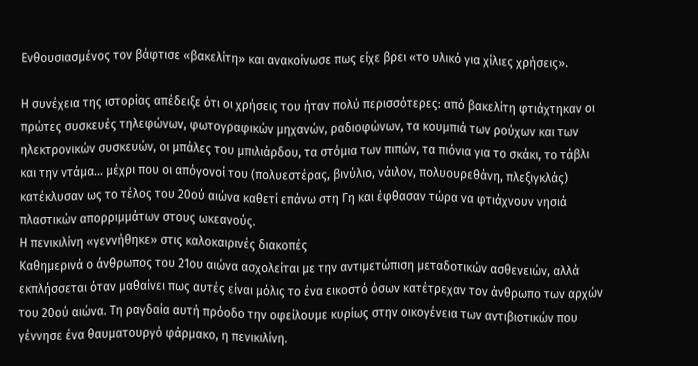Ενθουσιασμένος τον βάφτισε «βακελίτη» και ανακοίνωσε πως είχε βρει «το υλικό για χίλιες χρήσεις».

Η συνέχεια της ιστορίας απέδειξε ότι οι χρήσεις του ήταν πολύ περισσότερες: από βακελίτη φτιάχτηκαν οι πρώτες συσκευές τηλεφώνων, φωτογραφικών μηχανών, ραδιοφώνων, τα κουμπιά των ρούχων και των ηλεκτρονικών συσκευών, οι μπάλες του μπιλιάρδου, τα στόμια των πιπών, τα πιόνια για το σκάκι, το τάβλι και την ντάμα... μέχρι που οι απόγονοί του (πολυεστέρας, βινύλιο, νάιλον, πολυουρεθάνη, πλεξιγκλάς) κατέκλυσαν ως το τέλος του 20ού αιώνα καθετί επάνω στη Γη και έφθασαν τώρα να φτιάχνουν νησιά πλαστικών απορριμμάτων στους ωκεανούς.
Η πενικιλίνη «γεννήθηκε» στις καλοκαιρινές διακοπές
Καθημερινά ο άνθρωπος του 21ου αιώνα ασχολείται με την αντιμετώπιση μεταδοτικών ασθενειών, αλλά εκπλήσσεται όταν μαθαίνει πως αυτές είναι μόλις το ένα εικοστό όσων κατέτρεχαν τον άνθρωπο των αρχών του 20ού αιώνα. Τη ραγδαία αυτή πρόοδο την οφείλουμε κυρίως στην οικογένεια των αντιβιοτικών που γέννησε ένα θαυματουργό φάρμακο, η πενικιλίνη.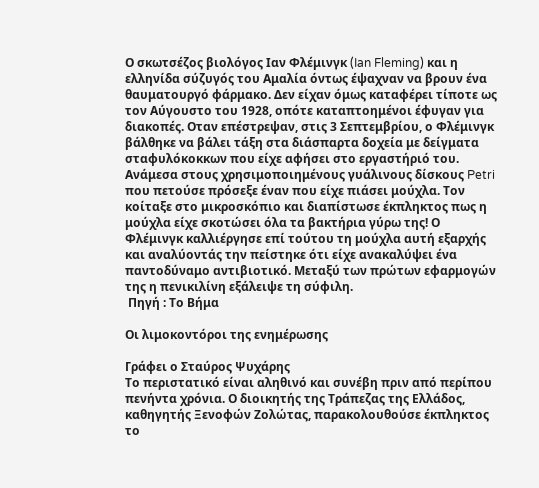Ο σκωτσέζος βιολόγος Ιαν Φλέμινγκ (Ian Fleming) και η ελληνίδα σύζυγός του Αμαλία όντως έψαχναν να βρουν ένα θαυματουργό φάρμακο. Δεν είχαν όμως καταφέρει τίποτε ως τον Αύγουστο του 1928, οπότε καταπτοημένοι έφυγαν για διακοπές. Οταν επέστρεψαν, στις 3 Σεπτεμβρίου, ο Φλέμινγκ βάλθηκε να βάλει τάξη στα διάσπαρτα δοχεία με δείγματα σταφυλόκοκκων που είχε αφήσει στο εργαστήριό του. Ανάμεσα στους χρησιμοποιημένους γυάλινους δίσκους Petri που πετούσε πρόσεξε έναν που είχε πιάσει μούχλα. Τον κοίταξε στο μικροσκόπιο και διαπίστωσε έκπληκτος πως η μούχλα είχε σκοτώσει όλα τα βακτήρια γύρω της! Ο Φλέμινγκ καλλιέργησε επί τούτου τη μούχλα αυτή εξαρχής και αναλύοντάς την πείστηκε ότι είχε ανακαλύψει ένα παντοδύναμο αντιβιοτικό. Μεταξύ των πρώτων εφαρμογών της η πενικιλίνη εξάλειψε τη σύφιλη.
 Πηγή : Το Βήμα

Οι λιμοκοντόροι της ενημέρωσης

Γράφει ο Σταύρος Ψυχάρης
Το περιστατικό είναι αληθινό και συνέβη πριν από περίπου πενήντα χρόνια. Ο διοικητής της Τράπεζας της Ελλάδος, καθηγητής Ξενοφών Ζολώτας, παρακολουθούσε έκπληκτος το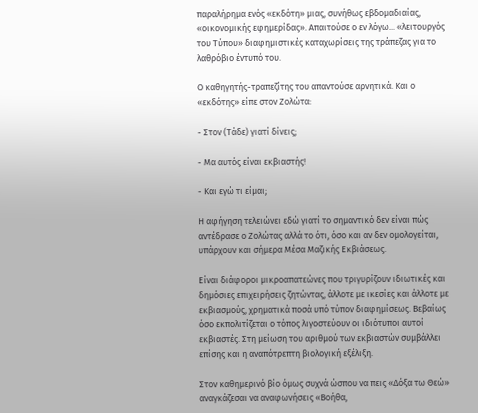παραλήρημα ενός «εκδότη» μιας, συνήθως εβδομαδιαίας, «οικονομικής εφημερίδας». Απαιτούσε ο εν λόγω... «λειτουργός του Τύπου» διαφημιστικές καταχωρίσεις της τράπεζας για το λαθρόβιο έντυπό του.

Ο καθηγητής-τραπεζίτης του απαντούσε αρνητικά. Και ο «εκδότης» είπε στον Ζολώτα:

- Στον (Τάδε) γιατί δίνεις;

- Μα αυτός είναι εκβιαστής!

- Και εγώ τι είμαι;

Η αφήγηση τελειώνει εδώ γιατί το σημαντικό δεν είναι πώς αντέδρασε ο Ζολώτας αλλά το ότι, όσο και αν δεν ομολογείται, υπάρχουν και σήμερα Μέσα Μαζικής Εκβιάσεως.

Είναι διάφοροι μικροαπατεώνες που τριγυρίζουν ιδιωτικές και δημόσιες επιχειρήσεις ζητώντας, άλλοτε με ικεσίες και άλλοτε με εκβιασμούς, χρηματικά ποσά υπό τύπον διαφημίσεως. Βεβαίως όσο εκπολιτίζεται ο τόπος λιγοστεύουν οι ιδιότυποι αυτοί εκβιαστές. Στη μείωση του αριθμού των εκβιαστών συμβάλλει επίσης και η αναπότρεπτη βιολογική εξέλιξη.

Στον καθημερινό βίο όμως συχνά ώσπου να πεις «Δόξα τω Θεώ» αναγκάζεσαι να αναφωνήσεις «Βοήθα,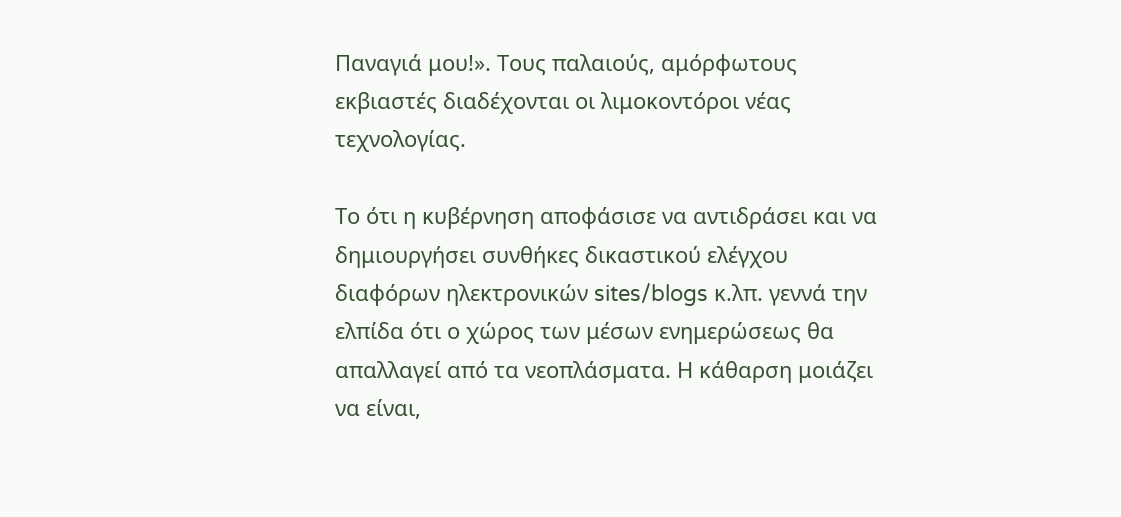Παναγιά μου!». Τους παλαιούς, αμόρφωτους εκβιαστές διαδέχονται οι λιμοκοντόροι νέας τεχνολογίας.

Το ότι η κυβέρνηση αποφάσισε να αντιδράσει και να δημιουργήσει συνθήκες δικαστικού ελέγχου διαφόρων ηλεκτρονικών sites/blogs κ.λπ. γεννά την ελπίδα ότι ο χώρος των μέσων ενημερώσεως θα απαλλαγεί από τα νεοπλάσματα. Η κάθαρση μοιάζει να είναι,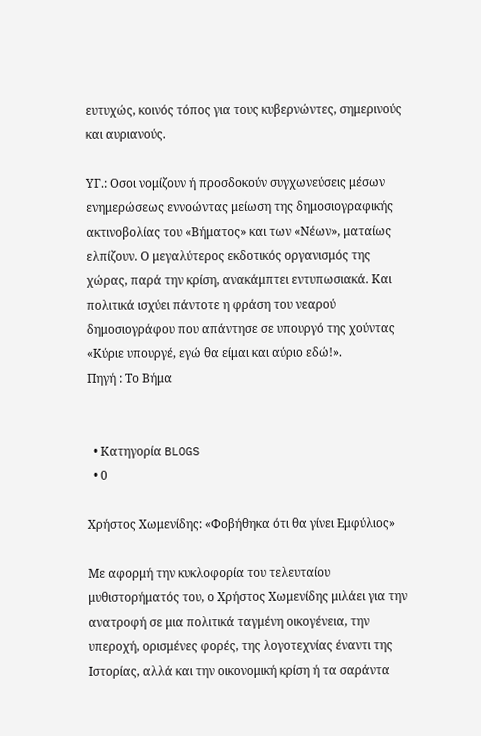ευτυχώς, κοινός τόπος για τους κυβερνώντες, σημερινούς και αυριανούς.

ΥΓ.: Οσοι νομίζουν ή προσδοκούν συγχωνεύσεις μέσων ενημερώσεως εννοώντας μείωση της δημοσιογραφικής ακτινοβολίας του «Βήματος» και των «Νέων», ματαίως ελπίζουν. Ο μεγαλύτερος εκδοτικός οργανισμός της χώρας, παρά την κρίση, ανακάμπτει εντυπωσιακά. Και πολιτικά ισχύει πάντοτε η φράση του νεαρού δημοσιογράφου που απάντησε σε υπουργό της χούντας «Κύριε υπουργέ, εγώ θα είμαι και αύριο εδώ!».
Πηγή : Το Βήμα


  • Κατηγορία BLOGS
  • 0

Χρήστος Χωμενίδης: «Φοβήθηκα ότι θα γίνει Εμφύλιος»

Με αφορμή την κυκλοφορία του τελευταίου μυθιστορήματός του, ο Χρήστος Χωμενίδης μιλάει για την ανατροφή σε μια πολιτικά ταγμένη οικογένεια, την υπεροχή, ορισμένες φορές, της λογοτεχνίας έναντι της Ιστορίας, αλλά και την οικονομική κρίση ή τα σαράντα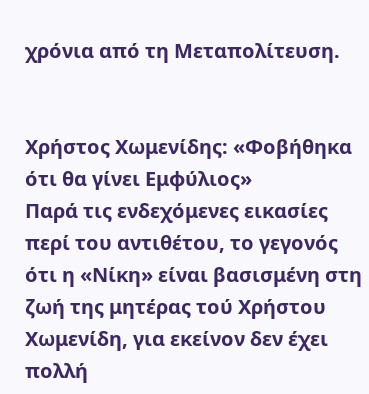χρόνια από τη Μεταπολίτευση.


Χρήστος Χωμενίδης: «Φοβήθηκα ότι θα γίνει Εμφύλιος»
Παρά τις ενδεχόμενες εικασίες περί του αντιθέτου, το γεγονός ότι η «Νίκη» είναι βασισμένη στη ζωή της μητέρας τού Χρήστου Χωμενίδη, για εκείνον δεν έχει πολλή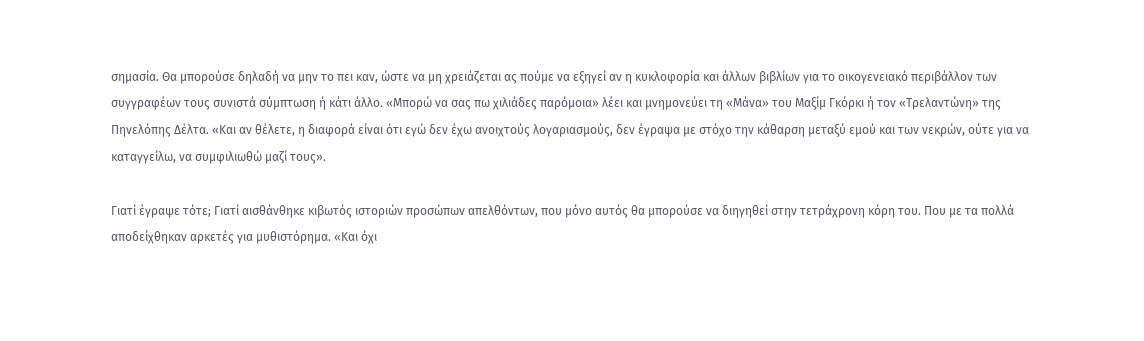σημασία. Θα μπορούσε δηλαδή να μην το πει καν, ώστε να μη χρειάζεται ας πούμε να εξηγεί αν η κυκλοφορία και άλλων βιβλίων για το οικογενειακό περιβάλλον των συγγραφέων τους συνιστά σύμπτωση ή κάτι άλλο. «Μπορώ να σας πω χιλιάδες παρόμοια» λέει και μνημονεύει τη «Μάνα» του Μαξίμ Γκόρκι ή τον «Τρελαντώνη» της Πηνελόπης Δέλτα. «Και αν θέλετε, η διαφορά είναι ότι εγώ δεν έχω ανοιχτούς λογαριασμούς, δεν έγραψα με στόχο την κάθαρση μεταξύ εμού και των νεκρών, ούτε για να καταγγείλω, να συμφιλιωθώ μαζί τους».

Γιατί έγραψε τότε; Γιατί αισθάνθηκε κιβωτός ιστοριών προσώπων απελθόντων, που μόνο αυτός θα μπορούσε να διηγηθεί στην τετράχρονη κόρη του. Που με τα πολλά αποδείχθηκαν αρκετές για μυθιστόρημα. «Και όχι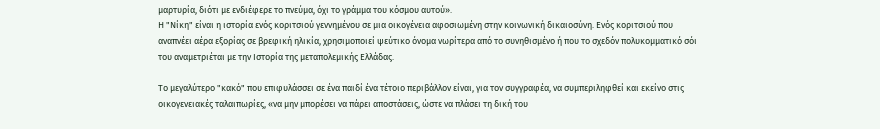μαρτυρία, διότι με ενδιέφερε το πνεύμα, όχι το γράμμα του κόσμου αυτού».
Η "Νίκη" είναι η ιστορία ενός κοριτσιού γεννημένου σε μια οικογένεια αφοσιωμένη στην κοινωνική δικαιοσύνη. Ενός κοριτσιού που αναπνέει αέρα εξορίας σε βρεφική ηλικία, χρησιμοποιεί ψεύτικο όνομα νωρίτερα από το συνηθισμένο ή που το σχεδόν πολυκομματικό σόι του αναμετριέται με την Ιστορία της μεταπολεμικής Ελλάδας.

Το μεγαλύτερο "κακό" που επιφυλάσσει σε ένα παιδί ένα τέτοιο περιβάλλον είναι, για τον συγγραφέα, να συμπεριληφθεί και εκείνο στις οικογενειακές ταλαιπωρίες, «να μην μπορέσει να πάρει αποστάσεις, ώστε να πλάσει τη δική του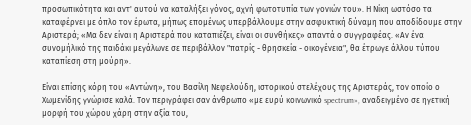προσωπικότητα και αντ' αυτού να καταλήξει γόνος, αχνή φωτοτυπία των γονιών του». Η Νίκη ωστόσο τα καταφέρνει με όπλο τον έρωτα, μήπως επομένως υπερβάλλουμε στην ασφυκτική δύναμη που αποδίδουμε στην Αριστερά; «Μα δεν είναι η Αριστερά που καταπιέζει, είναι οι συνθήκες» απαντά ο συγγραφέας. «Αν ένα συνομήλικό της παιδάκι μεγάλωνε σε περιβάλλον "πατρίς - θρησκεία - οικογένεια", θα έτρωγε άλλου τύπου καταπίεση στη μούρη».

Είναι επίσης κόρη του «Αντώνη», του Βασίλη Νεφελούδη, ιστορικού στελέχους της Αριστεράς, τον οποίο ο Χωμενίδης γνώρισε καλά. Τον περιγράφει σαν άνθρωπο «με ευρύ κοινωνικό spectrum», αναδειγμένο σε ηγετική μορφή του χώρου χάρη στην αξία του,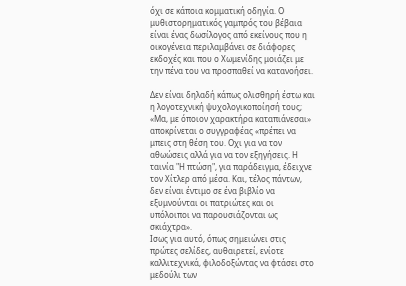όχι σε κάποια κομματική οδηγία. Ο μυθιστορηματικός γαμπρός του βέβαια είναι ένας δωσίλογος από εκείνους που η οικογένεια περιλαμβάνει σε διάφορες εκδοχές και που ο Χωμενίδης μοιάζει με την πένα του να προσπαθεί να κατανοήσει.

Δεν είναι δηλαδή κάπως ολισθηρή έστω και η λογοτεχνική ψυχολογικοποίησή τους; «Μα, με όποιον χαρακτήρα καταπιάνεσαι» αποκρίνεται ο συγγραφέας «πρέπει να μπεις στη θέση του. Οχι για να τον αθωώσεις αλλά για να τον εξηγήσεις. Η ταινία "Η πτώση", για παράδειγμα, έδειχνε τον Χίτλερ από μέσα. Και, τέλος πάντων, δεν είναι έντιμο σε ένα βιβλίο να εξυμνούνται οι πατριώτες και οι υπόλοιποι να παρουσιάζονται ως σκιάχτρα».
Ισως για αυτό, όπως σημειώνει στις πρώτες σελίδες, αυθαιρετεί, ενίοτε καλλιτεχνικά, φιλοδοξώντας να φτάσει στο μεδούλι των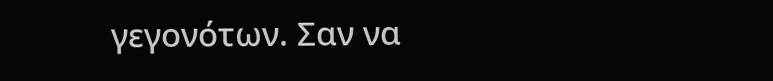γεγονότων. Σαν να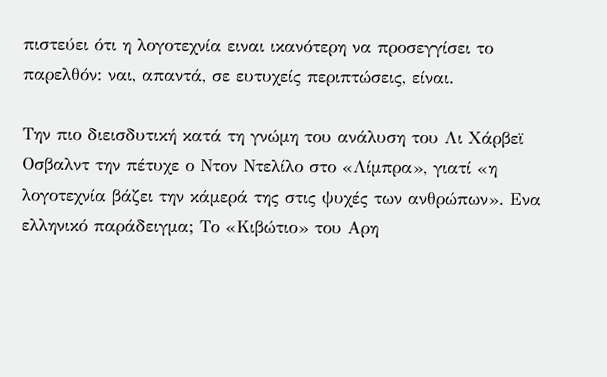πιστεύει ότι η λογοτεχνία ειναι ικανότερη να προσεγγίσει το παρελθόν: ναι, απαντά, σε ευτυχείς περιπτώσεις, είναι.

Την πιο διεισδυτική κατά τη γνώμη του ανάλυση του Λι Χάρβεϊ Οσβαλντ την πέτυχε ο Ντον Ντελίλο στο «Λίμπρα», γιατί «η λογοτεχνία βάζει την κάμερά της στις ψυχές των ανθρώπων». Ενα ελληνικό παράδειγμα; Το «Κιβώτιο» του Αρη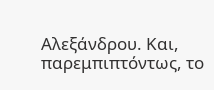Αλεξάνδρου. Και, παρεμπιπτόντως, το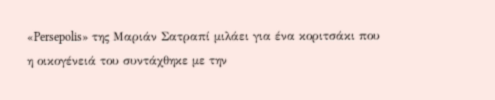«Persepolis» της Μαριάν Σατραπί μιλάει για ένα κοριτσάκι που η οικογένειά του συντάχθηκε με την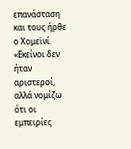επανάσταση και τους ήρθε ο Χομεϊνί. «Εκείνοι δεν ήταν αριστεροί, αλλά νομίζω ότι οι εμπειρίες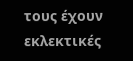τους έχουν εκλεκτικές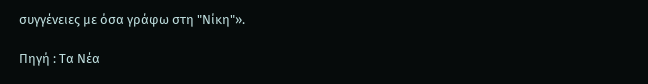συγγένειες με όσα γράφω στη "Νίκη"».

Πηγή : Τα Νέα